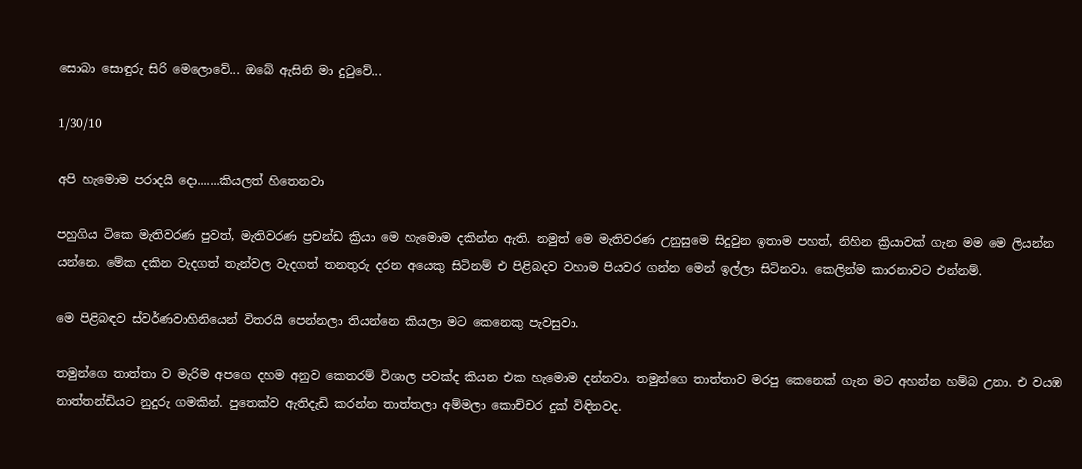සොබා සොඳුරු සිරි මෙලොවේ... ඔබේ ඇසිනි මා දුටුවේ...

1/30/10

අපි හැමොම පරාදයි දො.......කියලත් හිතෙනවා

පහුගිය ටිකෙ මැතිවරණ පුවත්, මැතිවරණ ප්‍රචන්ඩ ක්‍රියා මෙ හැමොම දකින්න ඇති. නමුත් මෙ මැතිවරණ උනුසුමෙ සිදුවුන ඉතාම පහත්, නිහින ක්‍රියාවක් ගැන මම මෙ ලියන්න යන්නෙ. මේක දකින වැදගත් තැන්වල වැදගත් තනතුරු දරන අයෙකු සිටිනම් එ පිළිබදව වහාම පියවර ගන්න මෙන් ඉල්ලා සිටිනවා. කෙලින්ම කාරනාවට එන්නම්.

මෙ පිළිබඳව ස්වර්ණවාහිනියෙන් විතරයි පෙන්නලා තියන්නෙ කියලා මට කෙනෙකු පැවසුවා.

තමුන්ගෙ තාත්තා ව මැරිම අපගෙ දහම අනුව කෙතරම් විශාල පවක්ද කියන එක හැමොම දන්නවා. තමුන්ගෙ තාත්තාව මරපු කෙනෙක් ගැන මට අහන්න හම්බ උනා. එ වයඹ නාත්තන්ඩියට නුදුරු ගමකින්. පුතෙක්ව ඇතිදැඩි කරන්න තාත්තලා අම්මලා කොච්චර දුක් විඳිනවද.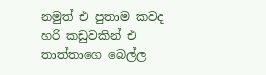නමුත් එ පුතාම කවද හරි කඩුවකින් එ තාත්තාගෙ බෙල්ල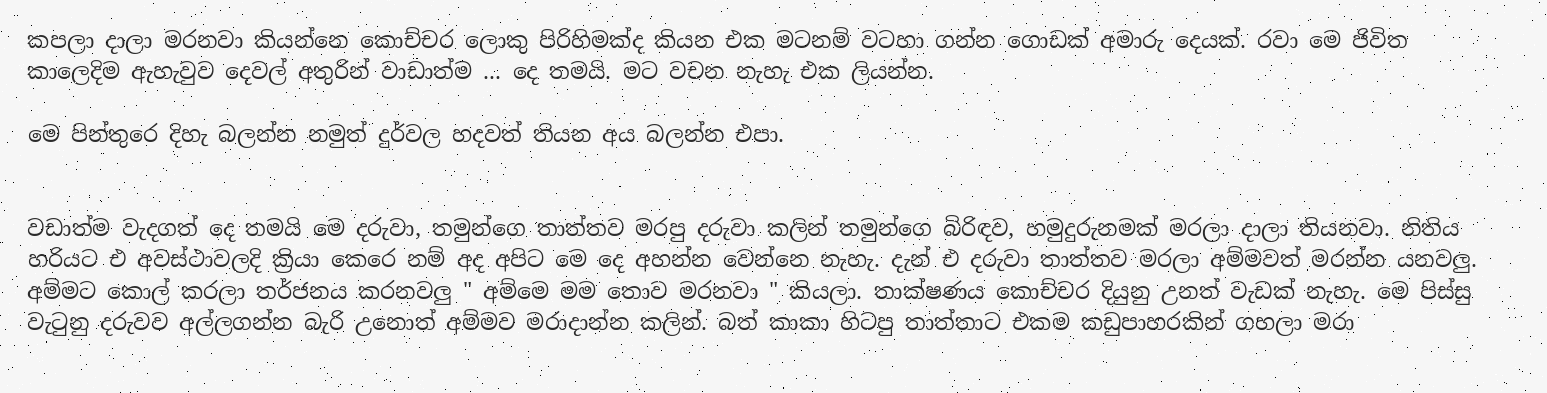කපලා දාලා මරනවා කියන්නෙ කොච්චර ලොකු පිරිහිමක්ද කියන එක මටනම් වටහා ගන්න ගොඩක් අමාරු දෙයක්. රවා මෙ ජිවිත කාලෙදිම ඇහැවුව දෙවල් අතුරින් වාඩාත්ම ... දෙ තමයි. මට වචන නැහැ එක ලියන්න.

මෙ පින්තුරෙ දිහැ බලන්න නමුත් දුර්වල හදවත් තියන අය බලන්න එපා.


වඩාත්ම වැදගත් දෙ තමයි මෙ දරුවා, තමුන්ගෙ තාත්තව මරපු දරුවා කලින් තමුන්ගෙ බිරිඳව, හමුදුරුනමක් මරලා දාලා තියනවා. නිතිය හරියට එ අවස්ථාවලදි ක්‍රියා කෙරෙ නම් අද අපිට මෙ දෙ අහන්න වෙන්නෙ නැහැ. දැන් එ දරුවා තාත්තව මරලා අම්මවත් මරන්න යනවලු. අම්මට කොල් කරලා තර්ජනය කරනවලු " අම්මෙ මම තොව මරනවා " කියලා. තාක්ෂණය කොච්චර දියුනු උනත් වැඩක් නැහැ. මෙ පිස්සු වැටුනු දරුවව අල්ලගන්න බැරි උනොත් අම්මව මරාදාන්න කලින්. බත් කාකා හිටපු තාත්තාට එකම කඩුපාහරකින් ගහලා මරා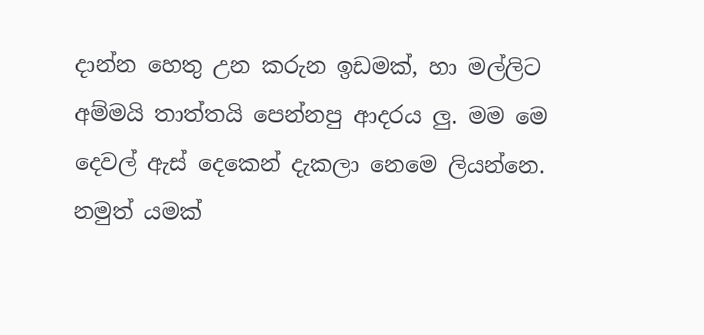දාන්න හෙතු උන කරුන ඉඩමක්, හා මල්ලිට අම්මයි තාත්තයි පෙන්නපු ආදරය ලු. මම මෙ දෙවල් ඇස් දෙකෙන් දැකලා නෙමෙ ලියන්නෙ. නමුත් යමක්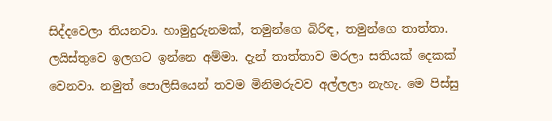සිද්දවෙලා තියනවා. හාමුදුරුනමක්, තමුන්ගෙ බිරිඳ, තමුන්ගෙ තාත්තා. ලයිස්තුවෙ ඉලගට ඉන්නෙ අම්මා. දැන් තාත්තාව මරලා සතියක් දෙකක් වෙනවා. නමුත් පොලිසියෙන් තවම මිනිමරුවව අල්ලලා නැහැ. මෙ පිස්සු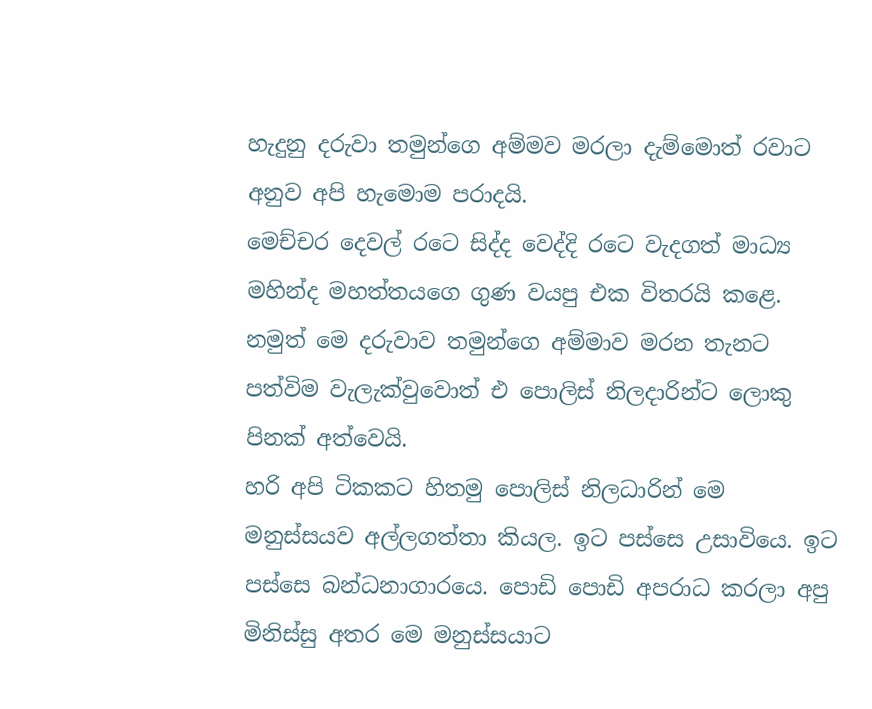හැදුනු දරුවා තමුන්ගෙ අම්මව මරලා දැම්මොත් රවාට අනුව අපි හැමොම පරාදයි.
මෙච්චර දෙවල් රටෙ සිද්ද වෙද්දි රටෙ වැදගත් මාධ්‍ය මහින්ද මහත්තයගෙ ගුණ වයපු එක විතරයි කළෙ. නමුත් මෙ දරුවාව තමුන්ගෙ අම්මාව මරන තැනට පත්විම වැලැක්වුවොත් එ පොලිස් නිලදාරින්ට ලොකු පිනක් අත්වෙයි.
හරි අපි ටිකකට හිතමු පොලිස් නිලධාරින් මෙ මනුස්සයව අල්ලගත්තා කියල. ඉට පස්සෙ උසාවියෙ. ඉට පස්සෙ බන්ධනාගාරයෙ. පොඩි පොඩි අපරාධ කරලා අපු මිනිස්සු අතර මෙ මනුස්සයාට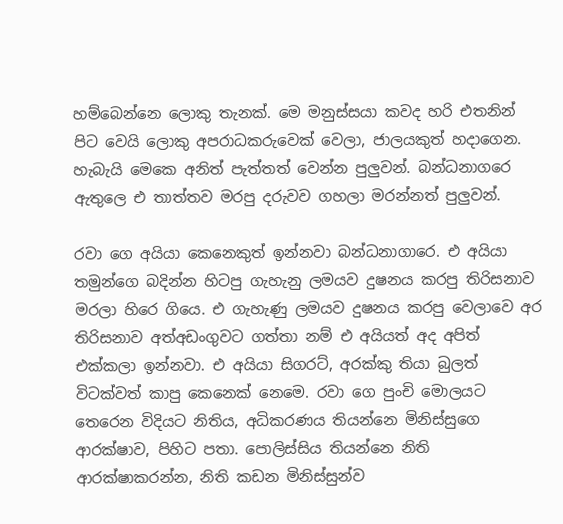හම්බෙන්නෙ ලොකු තැනක්. මෙ මනුස්සයා කවද හරි එතනින් පිට වෙයි ලොකු අපරාධකරුවෙක් වෙලා, ජාලයකුත් හදාගෙන. හැබැයි මෙකෙ අනිත් පැත්තත් වෙන්න පුලුවන්. බන්ධනාගරෙ ඇතුලෙ එ තාත්තව මරපු දරුවව ගහලා මරන්නත් පුලුවන්.

රවා ගෙ අයියා කෙනෙකුත් ඉන්නවා බන්ධනාගාරෙ. එ අයියා තමුන්ගෙ බදින්න හිටපු ගැහැනු ලමයව දුෂනය කරපු තිරිසනාව මරලා හිරෙ ගියෙ. එ ගැහැණු ලමයව දුෂනය කරපු වෙලාවෙ අර තිරිසනාව අත්අඩංගුවට ගත්තා නම් එ අයියත් අද අපිත් එක්කලා ඉන්නවා. එ අයියා සිගරට්, අරක්කු තියා බුලත් විටක්වත් කාපු කෙනෙක් නෙමෙ. රවා ගෙ පුංචි මොලයට තෙරෙන විදියට නිතිය, අධිකරණය තියන්නෙ මිනිස්සුගෙ ආරක්ෂාව, පිහිට පතා. පොලිස්සිය තියන්නෙ නිති ආරක්ෂාකරන්න, නිති කඩන මිනිස්සුන්ව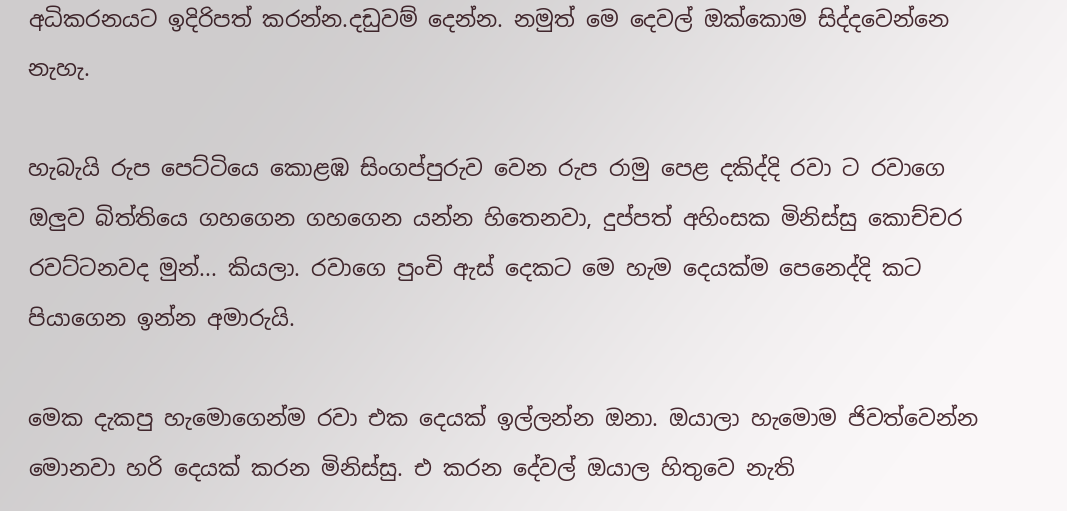අධිකරනයට ඉදිරිපත් කරන්න.දඩුවම් දෙන්න. නමුත් මෙ දෙවල් ඔක්කොම සිද්දවෙන්නෙ නැහැ.

හැබැයි රුප පෙට්ටියෙ කොළඹ සිංගප්පුරුව වෙන රුප රාමු පෙළ දකිද්දි රවා ට රවාගෙ ඔලුව බිත්තියෙ ගහගෙන ගහගෙන යන්න හිතෙනවා, දුප්පත් අහිංසක මිනිස්සු කොච්චර රවට්ටනවද මුන්... කියලා. රවාගෙ පුංචි ඇස් දෙකට මෙ හැම දෙයක්ම පෙනෙද්දි කට පියාගෙන ඉන්න අමාරුයි.

මෙක දැකපු හැමොගෙන්ම රවා එක දෙයක් ඉල්ලන්න ඔනා. ඔයාලා හැමොම ජිවත්වෙන්න මොනවා හරි දෙයක් කරන මිනිස්සු. එ කරන දේවල් ඔයාල හිතුවෙ නැති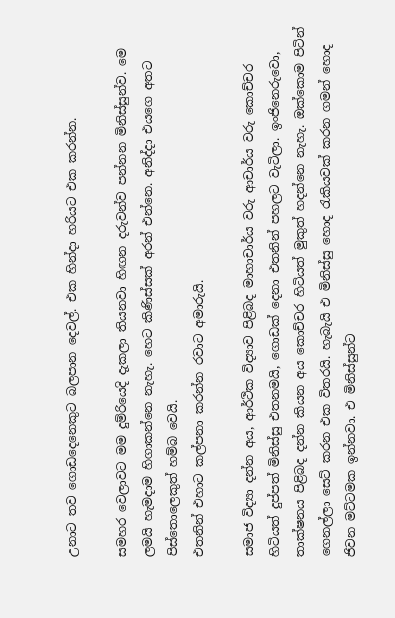උනාට තව ගොඩදෙනෙකුට බලපාන දෙවල්. එක හින්දා හරියට එක කරන්න.

සමහර වෙලාවට මම දුම්රියෙදි දැකලා තියනවා හිඟන දරුවන්ව පන්නන මිනිස්සුන්ව. මෙ ලමයි හැමදාම හිගාකන්නෙ නැහැ. හෙට කිණිස්සක් අරන් එන්නෙ. අනිද්දා එයගෙ අතට පිස්තොලෙකුත් හම්බ වෙයි.
එතනින් එහාට කල්පනා කරන්න රවාට අමාරුයි.

සමාජ විද්‍යා දන්න අය, ආර්ථික විද්‍යාව පිළිබද මාහාචාර්ය වරු ආචාර්ය වරු කොච්චර හිටියත් දුප්පත් මිනිස්සු එතනමයි, ගොඩක් දෙනා එතනින් පහලට වැටිලා. ඉංජිනෙරුවො, තාක්ෂනය පිළිබද දන්න කියන අය කොච්චර හිටියත් මුකුත් හදන්නෙ නැහැ. ඔක්කොම පිටින් ගෙනල්ලා සෙට් කරන එක විතරයි. හැබැයි එ මිනිස්සු හොද රැකියවක් කරන ගමන් හොද ජිවන මට්ටමක ඉන්නවා. එ මිනිස්සුන්ට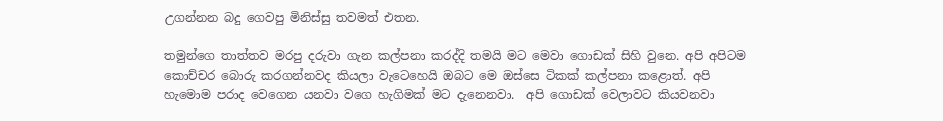උගන්නන බදු ගෙවපු මිනිස්සු තවමත් එතන.

තමුන්ගෙ තාත්තව මරපු දරුවා ගැන කල්පනා කරද්දි තමයි මට මෙවා ගොඩක් සිහි වුනෙ. අපි අපිටම කොච්චර බොරු කරගන්නවද කියලා වැටෙහෙයි ඔබට මෙ ඔස්සෙ ටිකක් කල්පනා කළොත්. අපි හැමොම පරාද වෙගෙන යනවා වගෙ හැගිමක් මට දැනෙනවා.  අපි ගොඩක් වෙලාවට කියවනවා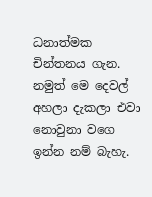ධනාත්මක චින්තනය ගැන. නමුත් මෙ දෙවල් අහලා දැකලා එවා නොවුනා වගෙ ඉන්න නම් බැහැ.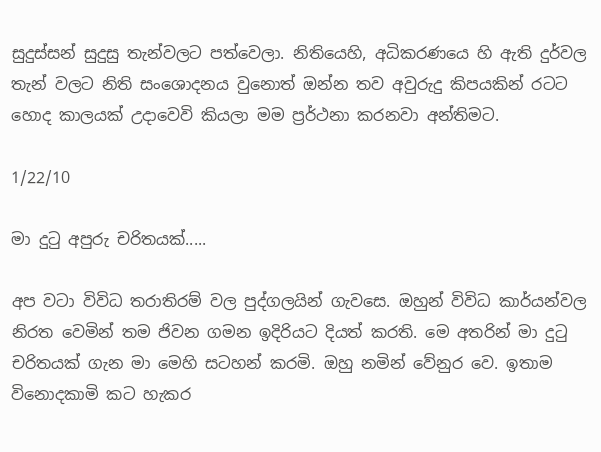සුදුස්සන් සුදුසු තැන්වලට පත්වෙලා. නිතියෙහි, අධිකරණයෙ හි ඇති දුර්වල තැන් වලට නිති සංශොදනය වුනොත් ඔන්න තව අවුරුදු කිපයකින් රටට හොද කාලයක් උදාවෙවි කියලා මම ප්‍රර්ථනා කරනවා අන්තිමට.

1/22/10

මා දුටු අපුරු චරිතයක්.....

අප වටා විවිධ තරාතිරම් වල පුද්ගලයින් ගැවසෙ. ඔහුන් විවිධ කාර්යන්වල නිරත වෙමින් තම ජිවන ගමන ඉදිරියට දියත් කරති. මෙ අතරින් මා දුටු චරිතයක් ගැන මා මෙහි සටහන් කරමි. ඔහු නමින් වේනුර වෙ. ඉතාම විනොදකාමි කට හැකර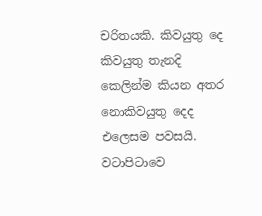චරිතයකි. කිවයුතු දෙ කිවයුතු තැනදි කෙලින්ම කියන අතර නොකිවයුතු දෙද එලෙසම පවසයි. වටාපිටාවෙ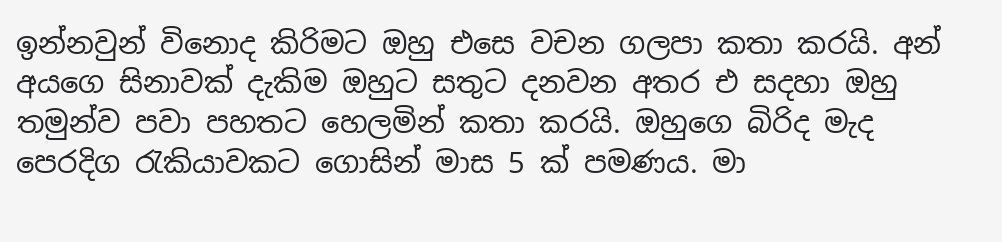ඉන්නවුන් විනොද කිරිමට ඔහු එසෙ වචන ගලපා කතා කරයි. අන් අයගෙ සිනාවක් දැකිම ඔහුට සතුට දනවන අතර එ සදහා ඔහු තමුන්ව පවා පහතට හෙලමින් කතා කරයි. ඔහුගෙ බිරිද මැද පෙරදිග රැකියාවකට ගොසින් මාස 5 ක් පමණය. මා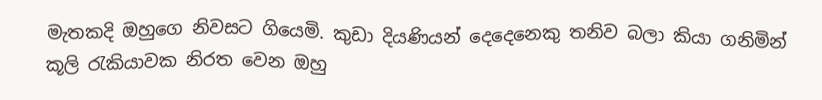මැතකදි ඔහුගෙ නිවසට ගියෙමි. කුඩා දියණියන් දෙදෙනෙකු තනිව බලා කියා ගනිමින් කූලි රැකියාවක නිරත වෙන ඔහු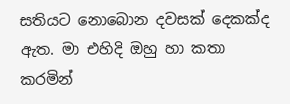සතියට නොබොන දවසක් දෙකක්ද ඇත. මා එහිදි ඔහු හා කතා කරමින්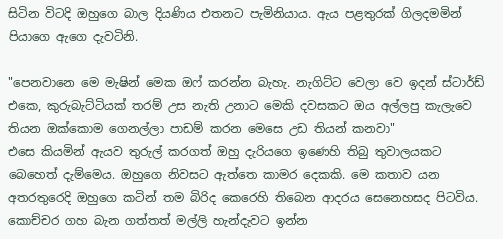සිටින විටදි ඔහුගෙ බාල දියණිය එතනට පැමිනියාය. ඇය පළතුරක් ගිලදමමින් පියාගෙ ඇගෙ දැවටිනි.

"පෙනවානෙ මෙ මැෂින් මෙක ඔෆ් කරන්න බැහැ. නැගිට්ට වෙලා වෙ ඉදන් ස්ටාර්ඩ් එකෙ, කුරුබැට්ටියක් තරම් උස නැති උනාට මෙකි දවසකට ඔය අල්ලපු කැලැවෙ තියන ඔක්කොම ගෙනල්ලා පාඩම් කරන මෙසෙ උඩ තියන් කනවා"
එසෙ කියමින් ඇයව තුරුල් කරගත් ඔහු දැරියගෙ ඉණෙහි තිබු තුවාලයකට බෙහෙත් දැම්මෙය. ඔහුගෙ නිවසට ඇත්තෙ කාමර දෙකකි. මෙ කතාව යන අතරතුරෙදි ඔහුගෙ කටින් තම බිරිද කෙරෙහි තිබෙන ආදරය සෙනෙහසද පිටවිය.
කොච්චර ගහ බැන ගත්තත් මල්ලි හැන්දැවට ඉන්න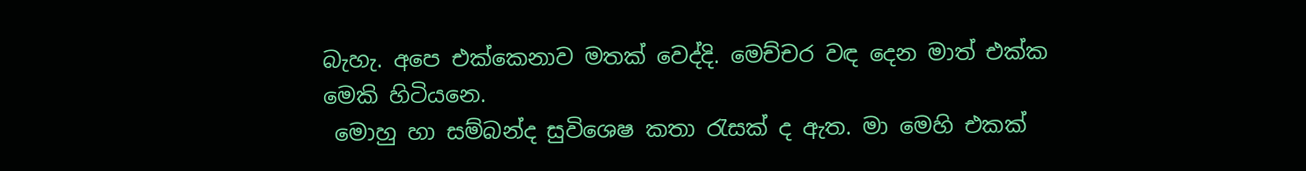බැහැ. අපෙ එක්කෙනාව මතක් වෙද්දි. මෙච්චර වඳ දෙන මාත් එක්ක මෙකි හිටියනෙ.
 මොහු හා සම්බන්ද සුවිශෙෂ කතා රැසක් ද ඇත. මා මෙහි එකක්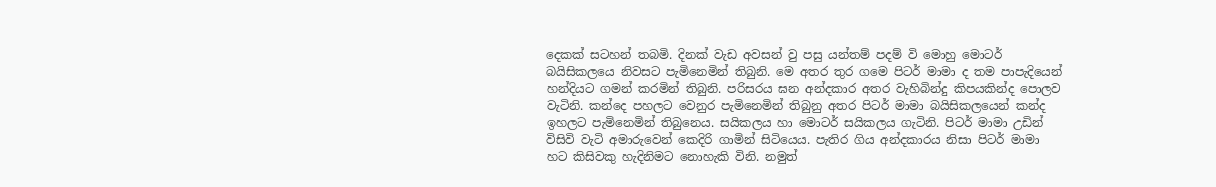දෙකක් සටහන් තබමි. දිනක් වැඩ අවසන් වු පසු යන්තම් පදම් වි මොහු මොටර් බයිසිකලයෙ නිවසට පැමිනෙමින් තිබුනි. මෙ අතර තුර ගමෙ පිටර් මාමා ද තම පාපැදියෙන් හන්දියට ගමන් කරමින් තිබුනි. පරිසරය ඝන අන්දකාර අතර වැහිබින්දු කිපයකින්ද පොලව වැටිනි. කන්දෙ පහලට වෙනුර පැමිනෙමින් තිබුනු අතර පිටර් මාමා බයිසිකලයෙන් කන්ද ඉහලට පැමිනෙමින් තිබුනෙය. සයිකලය හා මොටර් සයිකලය ගැටිනි. පිටර් මාමා උඩින් විසිවි වැටි අමාරුවෙන් කෙදිරි ගාමින් සිටියෙය. පැතිර ගිය අන්දකාරය නිසා පිටර් මාමා හට කිසිවකු හැදිනිමට නොහැකි විනි. නමුත්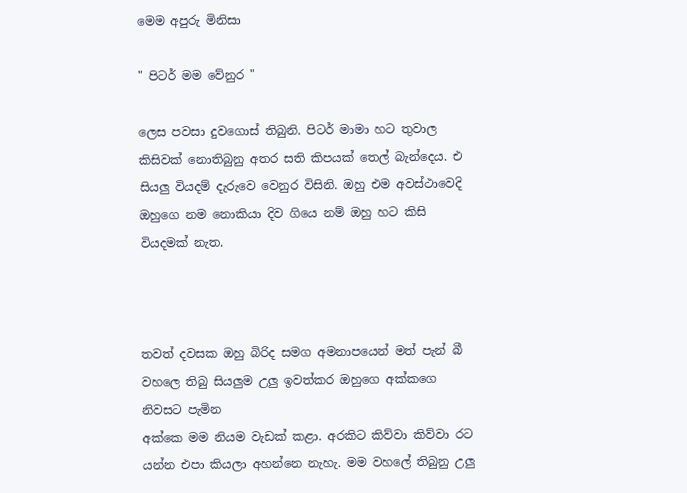මෙම අපුරු මිනිසා

" පිටර් මම වේනුර "

ලෙස පවසා දුවගොස් තිබුනි. පිටර් මාමා හට තුවාල කිසිවක් නොතිබුනු අතර සති කිපයක් තෙල් බැන්දෙය. එ සියලු වියදම් දැරුවෙ වෙනුර විසිනි. ඔහු එම අවස්ථාවෙදි ඔහුගෙ නම නොකියා දිව ගියෙ නම් ඔහු හට කිසි වියදමක් නැත.



තවත් දවසක ඔහු බිරිද සමග අමනාපයෙන් මත් පැන් බී වහලෙ තිබු සියලුම උලු ඉවත්කර ඔහුගෙ අක්කගෙ නිවසට පැමින
අක්කෙ මම නියම වැඩක් කළා. අරකිට කිව්වා කිව්වා රට යන්න එපා කියලා අහන්නෙ නැහැ. මම වහලේ තිබුනු උලු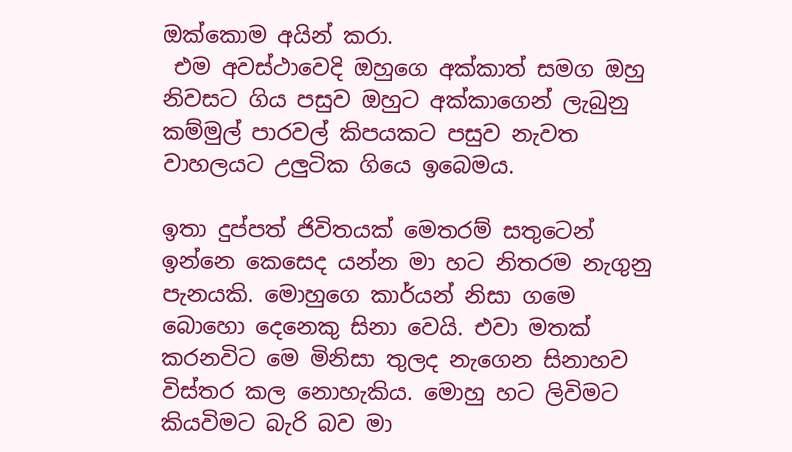ඔක්කොම අයින් කරා.
 එම අවස්ථාවෙදි ඔහුගෙ අක්කාත් සමග ඔහු නිවසට ගිය පසුව ඔහුට අක්කාගෙන් ලැබුනු කම්මුල් පාරවල් කිපයකට පසුව නැවත වාහලයට උලුටික ගියෙ ඉබෙමය.

ඉතා දුප්පත් ජිවිතයක් මෙතරම් සතුටෙන් ඉන්නෙ කෙසෙද යන්න මා හට නිතරම නැගුනු පැනයකි. මොහුගෙ කාර්යන් නිසා ගමෙ බොහො දෙනෙකු සිනා වෙයි. එවා මතක් කරනවිට මෙ මිනිසා තුලද නැගෙන සිනාහව විස්තර කල නොහැකිය. මොහු හට ලිවිමට කියවිමට බැරි බව මා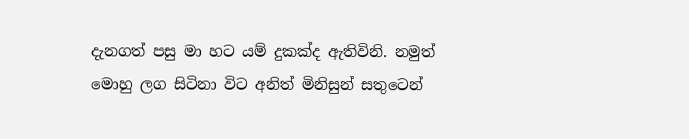දැනගත් පසු මා හට යම් දුකක්ද ඇතිවිනි. නමුත් මොහු ලග සිටිනා විට අනිත් මිනිසුන් සතුටෙන්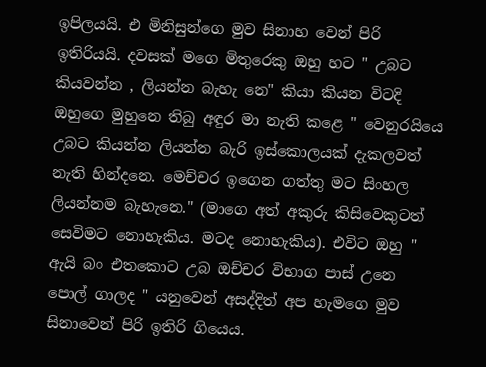ඉපිලයයි. එ මිනිසුන්ගෙ මුව සිනාහ වෙන් පිරි ඉතිරියයි. දවසක් මගෙ මිතුරෙකු ඔහු හට " උබට කියවන්න , ලියන්න බැහැ නෙ" කියා කියන විටදි ඔහුගෙ මුහුනෙ තිබු අඳුර මා නැති කළෙ " වෙනුරයියෙ උබට කියන්න ලියන්න බැරි ඉස්කොලයක් දැකලවත් නැති හින්දනෙ. මෙච්චර ඉගෙන ගත්තු මට සිංහල ලියන්නම බැහැනෙ." (මාගෙ අත් අකුරු කිසිවෙකුටත් සෙවිමට නොහැකිය. මටද නොහැකිය). එවිට ඔහු " ඇයි බං එතකොට උබ ඔච්චර විභාග පාස් උනෙ පොල් ගාලද " යනුවෙන් අසද්දිත් අප හැමගෙ මුව සිනාවෙන් පිරි ඉතිරි ගියෙය.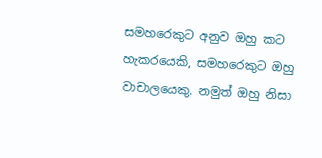සමහරෙකුට අනුව ඔහු කට හැකරයෙකි, සමහරෙකුට ඔහු වාචාලයෙකු. නමුත් ඔහු නිසා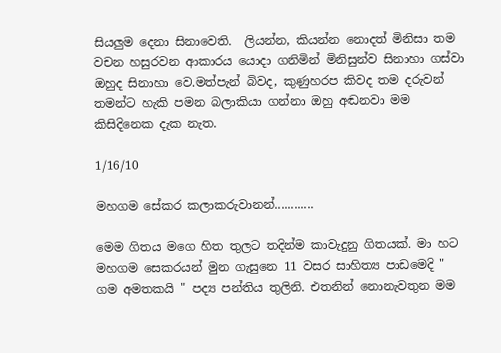සියලුම දෙනා සිනාවෙති.  ලියන්න, කියන්න නොදත් මිනිසා තම වචන හසුරවන ආකාරය යොදා ගනිමින් මිනිසුන්ව සිනාහා ගස්වා ඔහුද සිනාහා වෙ.මත්පැන් බිවද, කුණුහරප කිවද තම දරුවන් තමන්ට හැකි පමන බලාකියා ගන්නා ඔහු අඬනවා මම කිසිදිනෙක දැක නැත.

1/16/10

මහගම සේකර කලාකරුවානන්............

මෙම ගිතය මගෙ හිත තුලට තදින්ම කාවැදුනු ගිතයක්. මා හට මහගම සෙකරයන් මුන ගැසුනෙ 11 වසර සාහිත්‍ය පාඩමෙදි " ගම අමතකයි " පද්‍ය පන්තිය තුලිනි. එතනින් නොනැවතුන මම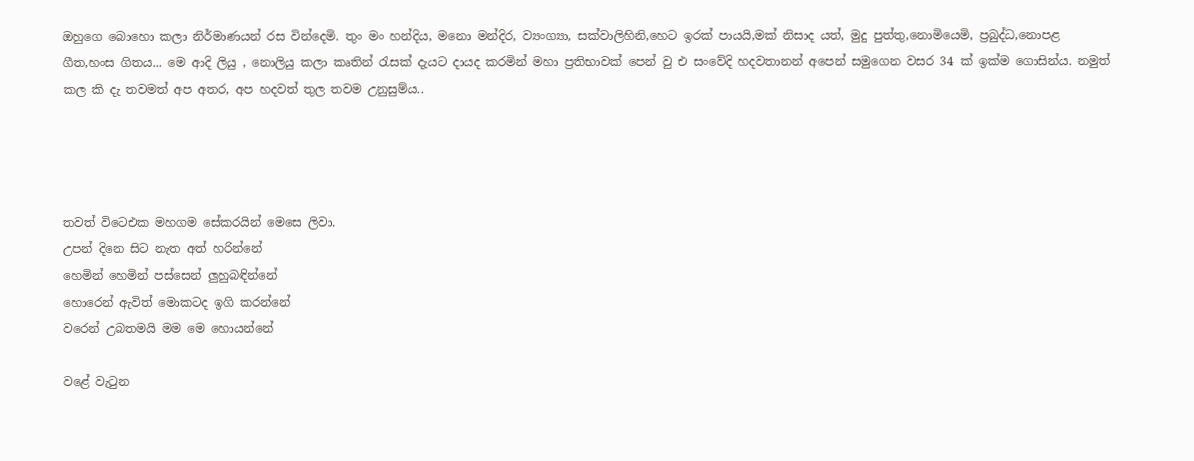ඔහුගෙ බොහො කලා නිර්මාණයන් රස වින්දෙමි. තුං මං හන්දිය, මනො මන්දිර, ව්‍යංග්‍යා, සක්වාලිහිනි,හෙට ඉරක් පායයි,මක් නිසාද යත්, මුදු පුත්තු,නොමියෙමි, ප්‍රබුද්ධ,නොපළ ගීත,හංස ගිතය... මෙ ආදි ලියු , නොලියු කලා කෘතින් රැසක් දැයට දායද කරමින් මහා ප්‍රතිභාවක් පෙන් වු එ සංවේදි හදවතානන් අපෙන් සමුගෙන වසර 34 ක් ඉක්ම ගොසින්ය. නමුත් කල කි දැ තවමත් අප අතර, අප හදවත් තුල තවම උනුසුම්ය..




තවත් විටෙඑක මහගම සේකරයින් මෙසෙ ලිවා.
උපන් දිනෙ සිට නැත අත් හරින්නේ
හෙමින් හෙමින් පස්සෙන් ලුහුබඳින්නේ
හොරෙන් ඇවිත් මොකටද ඉගි කරන්නේ
වරෙන් උබතමයි මම මෙ හොයන්නේ

වළේ වැටුන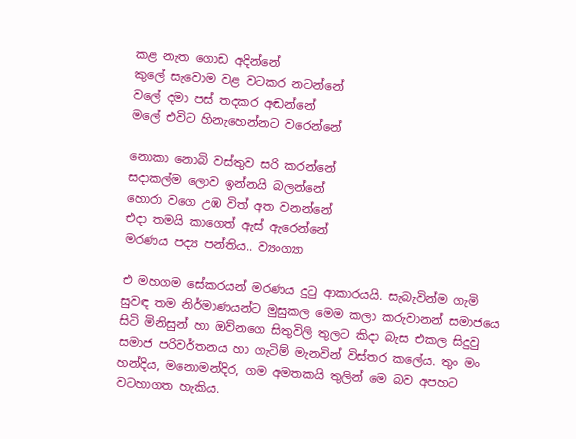කළ නැත ගොඩ අදින්නේ
කුලේ සැවොම වළ වටකර නටන්නේ
වලේ දමා පස් තදකර අඬන්නේ
මලේ එවිට හිනැහෙන්නට වරෙන්නේ

නොකා නොබි වස්තුව සරි කරන්නේ
සදාකල්ම ලොව ඉන්නයි බලන්නේ
හොරා වගෙ උඹ විත් අත වනන්නේ
එදා තමයි කාගෙත් ඇස් ඇරෙන්නේ
මරණය පද්‍ය පන්තිය.. ව්‍යංග්‍යා

එ මහගම සේකරයන් මරණය දුටු ආකාරයයි. සැබැවින්ම ගැමි සුවඳ තම නිර්මාණයන්ට මුසුකල මෙම කලා කරුවානන් සමාජයෙ සිටි මිනිසුන් හා ඔව්නගෙ සිතුවිලි තුලට කිදා බැස එකල සිදුවු සමාජ පරිවර්තනය හා ගැටිම් මැනවින් විස්තර කලේය. තුං මං හන්දිය, මනොමන්දිර, ගම අමතකයි තුලින් මෙ බව අපහට වටහාගත හැකිය.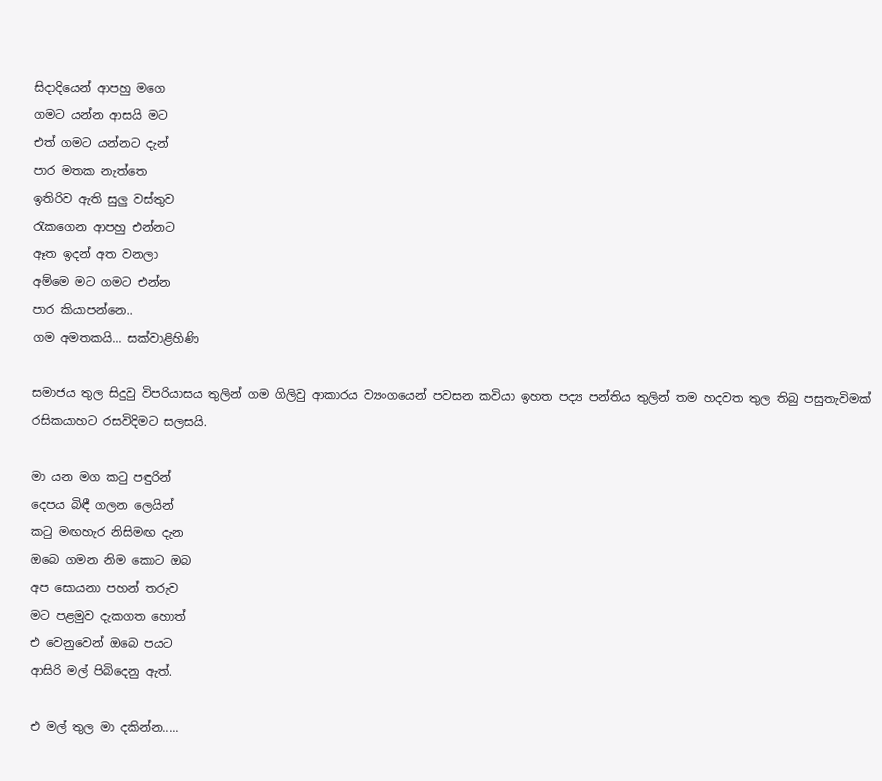සිදාදියෙන් ආපහු මගෙ
ගමට යන්න ආසයි මට
එත් ගමට යන්නට දැන්
පාර මතක නැත්තෙ
ඉතිරිව ඇති සුලු වස්තුව
රැකගෙන ආපහු එන්නට
ඈත ඉදන් අත වනලා
අම්මෙ මට ගමට එන්න
පාර කියාපන්නෙ..
ගම අමතකයි... සක්වාළිහිණි

සමාජය තුල සිදුවු විපරියාසය තුලින් ගම ගිලිවු ආකාරය ව්‍යංගයෙන් පවසන කවියා ඉහත පද්‍ය පන්තිය තුලින් තම හදවත තුල තිබු පසුතැවිමක් රසිකයාහට රසවිදිමට සලසයි.

මා යන මග කටු පඳුරින්
දෙපය බිඳී ගලන ලෙයින්
කටු මඟහැර නිසිමඟ දැන
ඔබෙ ගමන නිම කොට ඔබ
අප සොයනා පහන් තරුව
මට පළමුව දැකගත හොත්
එ වෙනුවෙන් ඔබෙ පයට
ආසිරි මල් පිබිදෙනු ඇත්.

එ මල් තුල මා දකින්න.....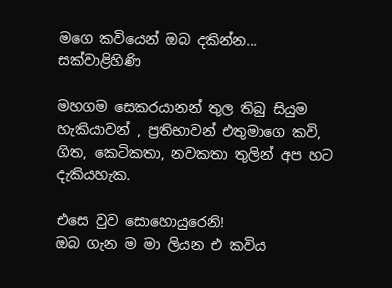මගෙ කවියෙන් ඔබ දකින්න... සක්වාළිහිණි

මහගම සෙකරයානන් තුල තිබු සියුම හැකියාවන් , ප්‍රතිභාවන් එතුමාගෙ කවි, ගිත, කෙටිකතා, නවකතා තුලින් අප හට දැකියහැක.

එසෙ වුව සොහොයුරෙනි!
ඔබ ගැන ම මා ලියන එ කවිය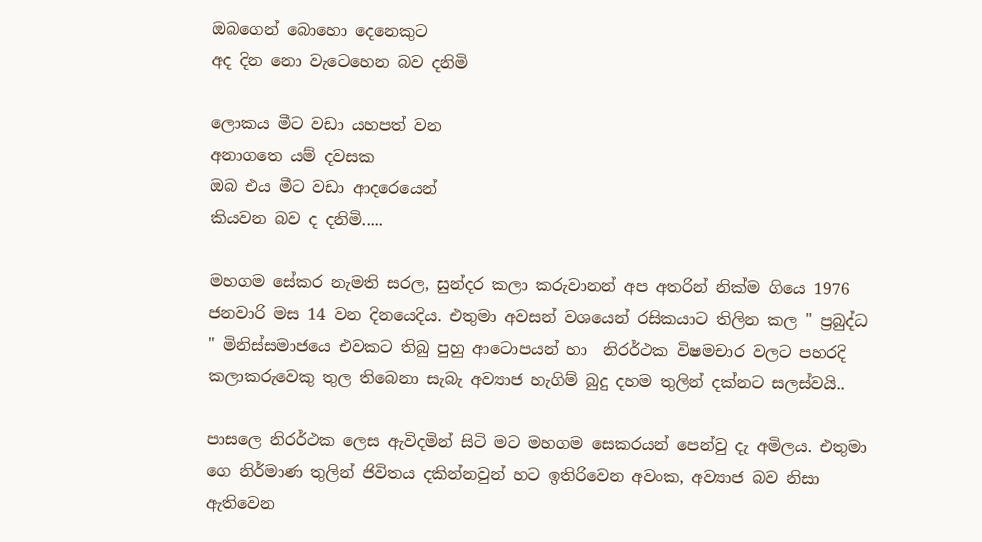ඔබගෙන් බොහො දෙනෙකුට
අද දින නො වැටෙහෙන බව දනිමි

ලොකය මීට වඩා යහපත් වන
අනාගතෙ යම් දවසක
ඔබ එය මීට වඩා ආදරෙයෙන්
කියවන බව ද දනිමි.....

මහගම සේකර නැමති සරල, සුන්දර කලා කරුවානන් අප අතරින් නික්ම ගියෙ 1976 ජනවාරි මස 14 වන දිනයෙදිය. එතුමා අවසන් වශයෙන් රසිකයාට තිලින කල " ප්‍රබුද්ධ " මිනිස්සමාජයෙ එවකට තිබු පුහු ආටොපයන් හා  නිරර්ථක විෂමචාර වලට පහරදි කලාකරුවෙකු තුල තිබෙනා සැබැ අව්‍යාජ හැගිම් බුදු දහම තුලින් දක්නට සලස්වයි..

පාසලෙ නිරර්ථක ලෙස ඇවිදමින් සිටි මට මහගම සෙකරයන් පෙන්වු දැ අමිලය. එතුමා ගෙ නිර්මාණ තුලින් ජිවිතය දකින්නවුන් හට ඉතිරිවෙන අවංක, අව්‍යාජ බව නිසා ඇතිවෙන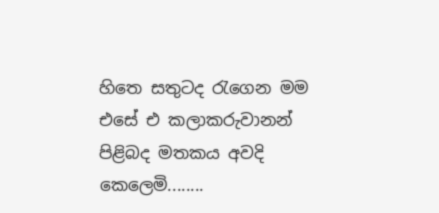හිතෙ සතුටද රැගෙන මම එසේ එ කලාකරුවානන් පිළිබද මතකය අවදි කෙලෙමි........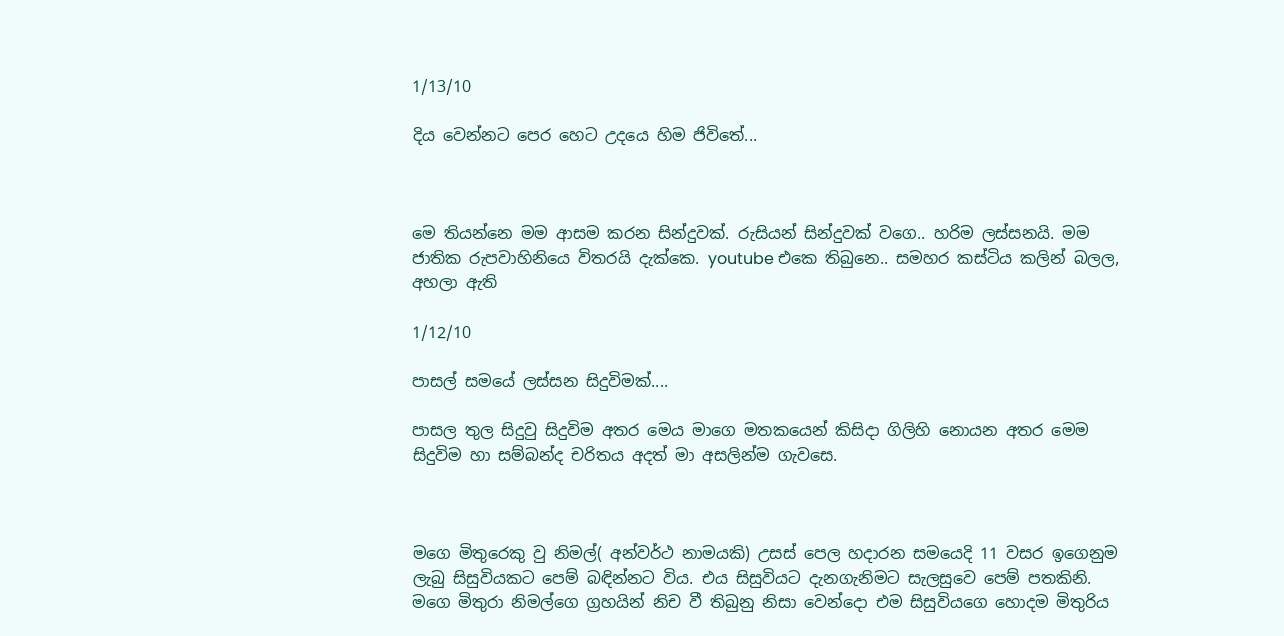1/13/10

දිය වෙන්නට පෙර හෙට උදයෙ හිම ජිවිතේ...



මෙ තියන්නෙ මම ආසම කරන සින්දුවක්. රුසියන් සින්දුවක් වගෙ.. හරිම ලස්සනයි. මම ජාතික රුපවාහිනියෙ විතරයි දැක්කෙ. youtube එකෙ තිබුනෙ.. සමහර කස්ටිය කලින් බලල, අහලා ඇති

1/12/10

පාසල් සමයේ ලස්සන සිදුවිමක්....

පාසල තුල සිදුවු සිදුවිම අතර මෙය මාගෙ මතකයෙන් කිසිදා ගිලිහි නොයන අතර මෙම සිදුවිම හා සම්බන්ද චරිතය අදත් මා අසලින්ම ගැවසෙ.



මගෙ මිතුරෙකු වු නිමල්( අන්වර්ථ නාමයකි) උසස් පෙල හදාරන සමයෙදි 11 වසර ඉගෙනුම ලැබු සිසුවියකට පෙම් බඳින්නට විය. එය සිසුවියට දැනගැනිමට සැලසුවෙ පෙම් පතකිනි. මගෙ මිතුරා නිමල්ගෙ ග්‍රහයින් නිච වී තිබුනු නිසා වෙන්දො එම සිසුවියගෙ හොදම මිතුරිය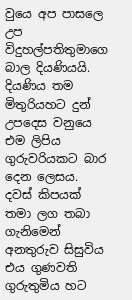වුයෙ අප පාසලෙ උප විදුහල්පතිතුමාගෙ බාල දියණියයි. දියණිය තම මිතුරියහට දුන් උපදෙස වනුයෙ එම ලිපිය ගුරුවරියකට බාර දෙන ලෙසය. දවස් කිපයක් තමා ලග තබා ගැනිමෙන් අනතුරුව සිසුවිය එය ගුණවති ගුරුතුමිය හට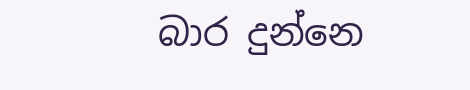බාර දුන්නෙ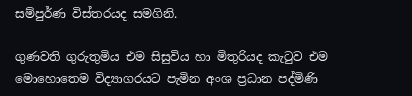සම්පුර්ණ විස්තරයද සමගිනි.

ගුණවති ගුරුතුමිය එම සිසුවිය හා මිතුරියද කැටුව එම මොහොතෙම විද්‍යාගරයට පැමින අංශ ප්‍රධාන පද්මිණි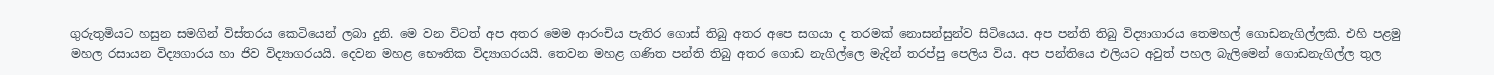ගුරුතුමියට හසුන සමගින් විස්තරය කෙටියෙන් ලබා දුනි. මෙ වන විටත් අප අතර මෙම ආරංචිය පැතිර ගොස් තිබු අතර අපෙ සගයා ද තරමක් නොසන්සුන්ව සිටියෙය. අප පන්ති තිබු විද්‍යාගාරය තෙමහල් ගොඩනැගිල්ලකි. එහි පළමු මහල රසායන විද්‍යගාරය හා ජිව විද්‍යාගරයයි. දෙවන මහළ භෞතික විද්‍යාගරයයි. තෙවන මහළ ගණිත පන්ති තිබු අතර ගොඩ නැගිල්ලෙ මැදින් තරප්පු පෙලිය විය. අප පන්තියෙ එලියට අවුත් පහල බැලිමෙන් ගොඩනැගිල්ල තුල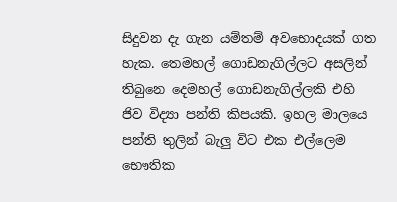සිදුවන දැ ගැන යම්තම් අවභොදයක් ගත හැක. තෙමහල් ගොඩනැගිල්ලට අසලින් තිබුනෙ දෙමහල් ගොඩනැගිල්ලකි එහි ජිව විද්‍යා පන්ති කිපයකි. ඉහල මාලයෙ පන්ති තුලින් බැලු විට එක එල්ලෙම භෞතික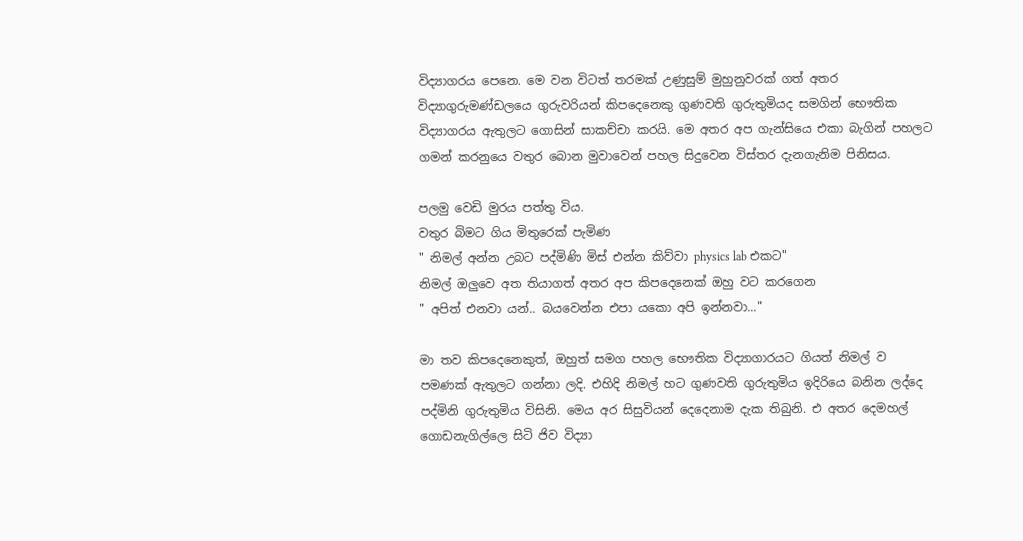විද්‍යාගරය පෙනෙ. මෙ වන විටත් තරමක් උණුසුම් මුහුනුවරක් ගත් අතර විද්‍යාගුරුමණ්ඩලයෙ ගුරුවරියන් කිපදෙනෙකු ගුණවති ගුරුතුමියද සමගින් භෞතික විද්‍යාගරය ඇතුලට ගොසින් සාකච්චා කරයි. මෙ අතර අප ගැන්සියෙ එකා බැගින් පහලට ගමන් කරනුයෙ වතුර බොන මුවාවෙන් පහල සිදුවෙන විස්තර දැනගැනිම පිනිසය.

පලමු වෙඩි මුරය පත්තු විය.
වතුර බිමට ගිය මිතුරෙක් පැමිණ
" නිමල් අන්න උබට පද්මිණි මිස් එන්න කිව්වා physics lab එකට"
නිමල් ඔලුවෙ අත තියාගත් අතර අප කිපදෙනෙක් ඔහු වට කරගෙන
" අපිත් එනවා යන්.. බයවෙන්න එපා යකො අපි ඉන්නවා..."

මා තව කිපදෙනෙකුත්, ඔහුත් සමග පහල භෞතික විද්‍යාගාරයට ගියත් නිමල් ව පමණක් ඇතුලට ගන්නා ලදි. එහිදි නිමල් හට ගුණවති ගුරුතුමිය ඉදිරියෙ බනින ලද්දෙ පද්මිනි ගුරුතුමිය විසිනි. මෙය අර සිසුවියන් දෙදෙනාම දැක තිබුනි. එ අතර දෙමහල් ගොඩනැගිල්ලෙ සිටි ජිව විද්‍යා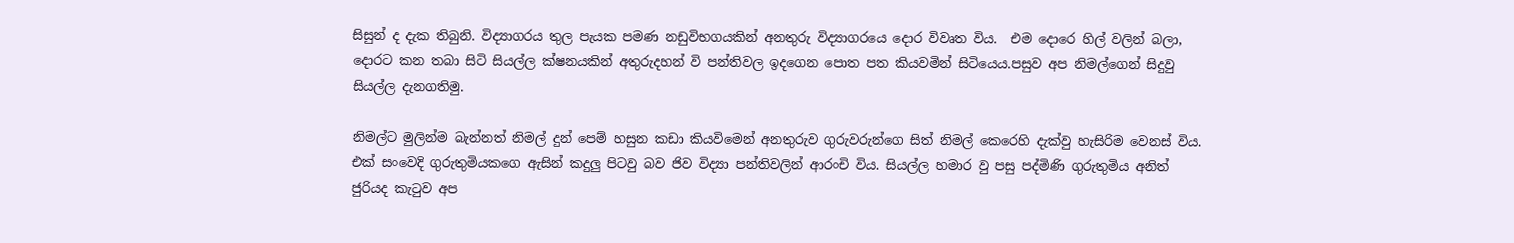සිසුන් ද දැක තිබුනි. විද්‍යාගරය තුල පැයක පමණ නඩුවිභගයකින් අනතුරු විද්‍යාගරයෙ දොර විවෘත විය.  එම දොරෙ හිල් වලින් බලා, දොරට කන තබා සිටි සියල්ල ක්ෂනයකින් අතුරුදහන් වි පන්තිවල ඉදගෙන පොත පත කියවමින් සිටියෙය.පසුව අප නිමල්ගෙන් සිදුවු සියල්ල දැනගතිමු.

නිමල්ට මුලින්ම බැන්නත් නිමල් දුන් පෙම් හසුන කඩා කියවිමෙන් අනතුරුව ගුරුවරුන්ගෙ සිත් නිමල් කෙරෙහි දැක්වු හැසිරිම වෙනස් විය. එක් සංවෙදි ගුරුතුමියකගෙ ඇසින් කදුලු පිටවු බව ජිව විද්‍යා පන්තිවලින් ආරංචි විය. සියල්ල හමාර වු පසු පද්මිණි ගුරුතුමිය අනිත් ජුරියද කැටුව අප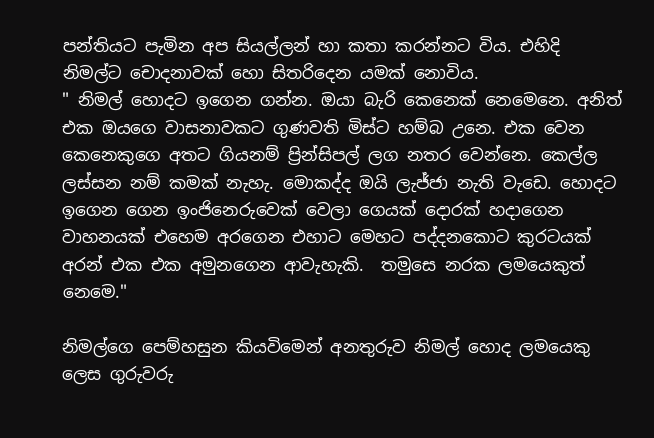පන්තියට පැමින අප සියල්ලන් හා කතා කරන්නට විය. එහිදි නිමල්ට චොදනාවක් හො සිතරිදෙන යමක් නොවිය.
" නිමල් හොදට ඉගෙන ගන්න. ඔයා බැරි කෙනෙක් නෙමෙනෙ. අනිත් එක ඔයගෙ වාසනාවකට ගුණවති මිස්ට හම්බ උනෙ. එක වෙන කෙනෙකුගෙ අතට ගියනම් ප්‍රින්සිපල් ලග නතර වෙන්නෙ. කෙල්ල ලස්සන නම් කමක් නැහැ. මොකද්ද ඔයි ලැජ්ජා නැති වැඩෙ. හොදට ඉගෙන ගෙන ඉංජිනෙරුවෙක් වෙලා ගෙයක් දොරක් හදාගෙන වාහනයක් එහෙම අරගෙන එහාට මෙහට පද්දනකොට කුරටයක් අරන් එක එක අමුනගෙන ආවැහැකි.  තමුසෙ නරක ලමයෙකුත් නෙමෙ."

නිමල්ගෙ පෙම්හසුන කියවිමෙන් අනතුරුව නිමල් හොද ලමයෙකු ලෙස ගුරුවරු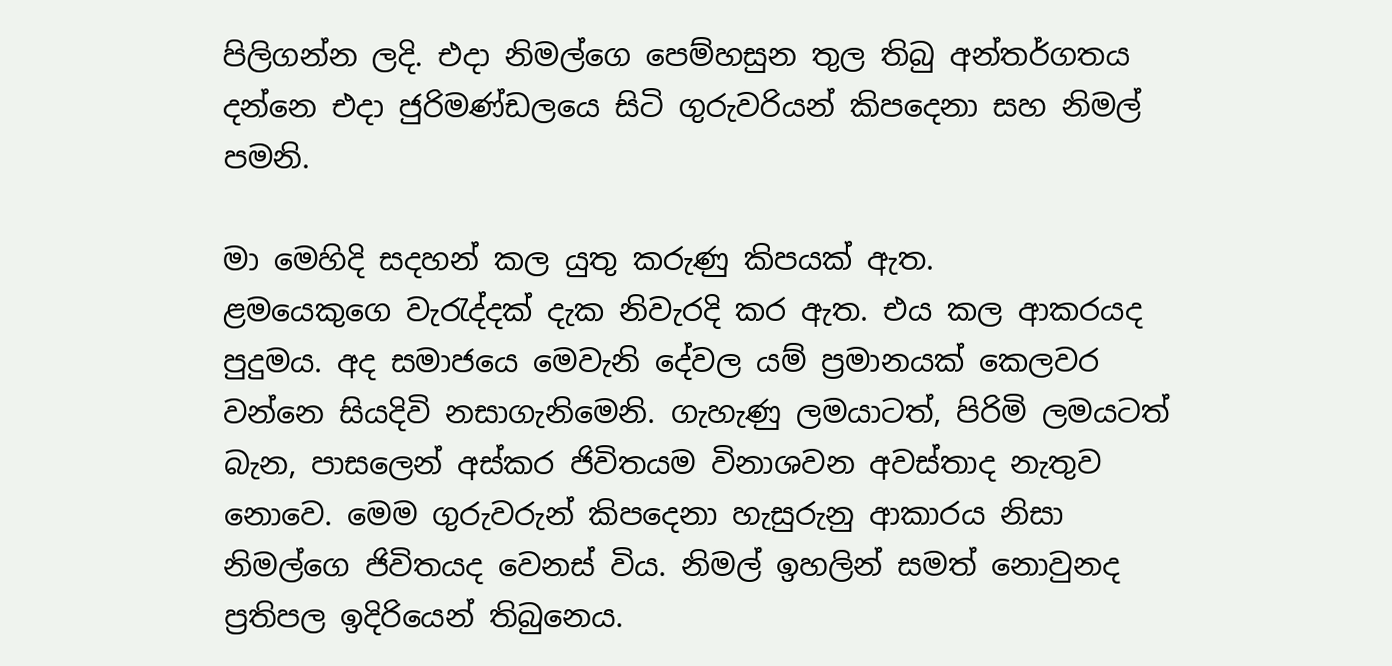පිලිගන්න ලදි. එදා නිමල්ගෙ පෙම්හසුන තුල තිබු අන්තර්ගතය දන්නෙ එදා ජුරිමණ්ඩලයෙ සිටි ගුරුවරියන් කිපදෙනා සහ නිමල් පමනි.

මා මෙහිදි සදහන් කල යුතු කරුණු කිපයක් ඇත.
ළමයෙකුගෙ වැරැද්දක් දැක නිවැරදි කර ඇත. එය කල ආකරයද පුදුමය. අද සමාජයෙ මෙවැනි දේවල යම් ප්‍රමානයක් කෙලවර වන්නෙ සියදිවි නසාගැනිමෙනි. ගැහැණු ලමයාටත්, පිරිමි ලමයටත් බැන, පාසලෙන් අස්කර ජිවිතයම විනාශවන අවස්තාද නැතුව නොවෙ. මෙම ගුරුවරුන් කිපදෙනා හැසුරුනු ආකාරය නිසා නිමල්ගෙ ජිවිතයද වෙනස් විය. නිමල් ඉහලින් සමත් නොවුනද ප්‍රතිපල ඉදිරියෙන් තිබුනෙය.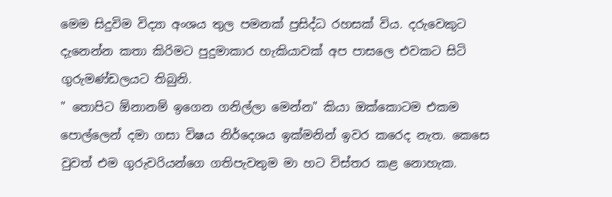මෙම සිදුවිම විද්‍යා අංශය තුල පමනක් ප්‍රසිද්ධ රහසක් විය. දරුවෙකුට දැනෙන්න කතා කිරිමට පුදුමාකාර හැකියාවක් අප පාසලෙ එවකට සිටි ගුරුමණ්ඩලයට තිබුනි.
" තොපිට ඕනානම් ඉගෙන ගනිල්ලා මෙන්න" කියා ඔක්කොටම එකම පොල්ලෙන් දමා ගසා විෂය නිර්දෙශය ඉක්මනින් ඉවර කරෙද නැත. කෙසෙ වුවත් එම ගුරුවරියන්ගෙ ගතිපැවතුම මා හට විස්තර කළ නොහැක.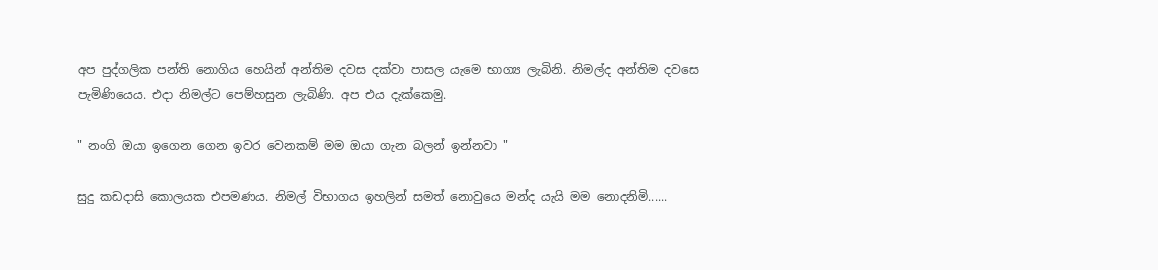අප පුද්ගලික පන්ති නොගිය හෙයින් අන්තිම දවස දක්වා පාසල යැමෙ භාග්‍ය ලැබිනි. නිමල්ද අන්තිම දවසෙ පැමිණියෙය. එදා නිමල්ට පෙම්හසුන ලැබිණි. අප එය දැක්කෙමු.

" නංගි ඔයා ඉගෙන ගෙන ඉවර වෙනකම් මම ඔයා ගැන බලන් ඉන්නවා "

සුදු කඩදාසි කොලයක එපමණය. නිමල් විභාගය ඉහලින් සමත් නොවුයෙ මන්ද යැයි මම නොදනිමි......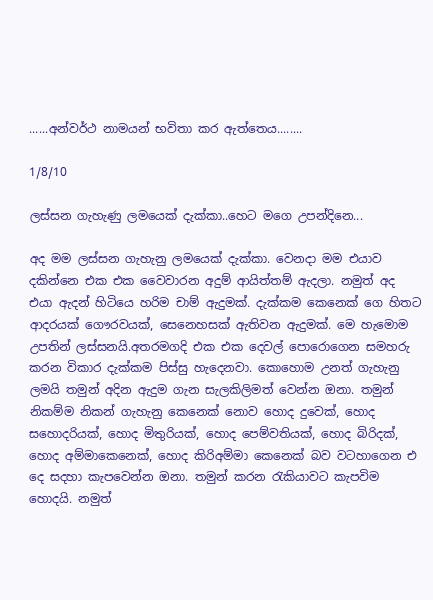......අන්වර්ථ නාමයන් භවිතා කර ඇත්තෙය........

1/8/10

ලස්සන ගැහැණු ලමයෙක් දැක්කා..හෙට මගෙ උපන්දිනෙ...

අද මම ලස්සන ගැහැනු ලමයෙක් දැක්කා. වෙනදා මම එයාව දකින්නෙ එක එක වෛවාරන අදුම් ආයිත්තම් ඇදලා. නමුත් අද එයා ඇදන් හිටියෙ හරිම චාම් ඇදුමක්. දැක්කම කෙනෙක් ගෙ හිතට ආදරයක් ගෞරවයක්, සෙනෙහසක් ඇතිවන ඇදුමක්. මෙ හැමොම උපතින් ලස්සනයි.අතරමගදි එක එක දෙවල් පොරොගෙන සමහරු කරන විකාර දැක්කම පිස්සු හැදෙනවා. කොහොම උනත් ගැහැනු ලමයි තමුන් අදින ඇදුම ගැන සැලකිලිමත් වෙන්න ඔනා. තමුන් නිකම්ම නිකන් ගැහැනු කෙනෙක් නොව හොද දුවෙක්, හොද සහොදරියක්, හොද මිතුරියක්, හොද පෙම්වතියක්, හොද බිරිදක්, හොද අම්මාකෙනෙක්, හොද කිරිඅම්මා කෙනෙක් බව වටහාගෙන එ දෙ සදහා කැපවෙන්න ඔනා. තමුන් කරන රැකියාවට කැපවිම හොදයි. නමුත්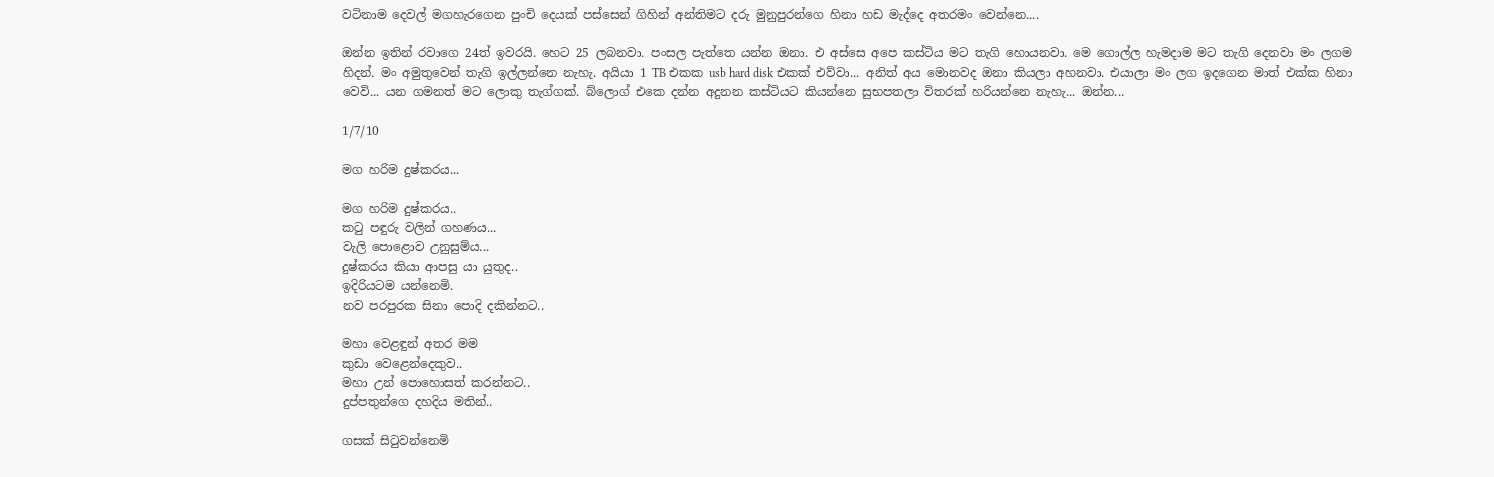වටිනාම දෙවල් මගහැරගෙන පුංචි දෙයක් පස්සෙන් ගිහින් අන්තිමට දරු මුනුපුරන්ගෙ හිනා හඩ මැද්දෙ අතරමං වෙන්නෙ....

ඔන්න ඉතින් රවාගෙ 24ත් ඉවරයි. හෙට 25 ලබනවා. පංසල පැත්තෙ යන්න ඔනා. එ අස්සෙ අපෙ කස්ටිය මට තැගි හොයනවා. මෙ ගොල්ල හැමදාම මට තැගි දෙනවා මං ලගම හිදන්. මං අමුතුවෙන් තැගි ඉල්ලන්නෙ නැහැ. අයියා 1 TB එකක usb hard disk එකක් එව්වා... අනිත් අය මොනවද ඔනා කියලා අහනවා. එයාලා මං ලග ඉදගෙන මාත් එක්ක හිනා වෙවි... යන ගමනත් මට ලොකු තැග්ගක්. බ්ලොග් එකෙ දන්න අදුනන කස්ටියට කියන්නෙ සුභපතලා විතරක් හරියන්නෙ නැහැ... ඔන්න...

1/7/10

මග හරිම දුෂ්කරය...

මග හරිම දුෂ්කරය..
කටු පඳුරු වලින් ගහණය...
වැලි පොළොව උනුසුම්ය...
දුෂ්කරය කියා ආපසු යා යුතුද..
ඉදිරියටම යන්නෙමි.
නව පරපුරක සිනා පොදි දකින්නට..

මහා වෙළඳුන් අතර මම
කුඩා වෙළෙන්දෙකුව..
මහා උන් පොහොසත් කරන්නට..
දුප්පතුන්ගෙ දහදිය මතින්..

ගසක් සිටුවන්නෙමි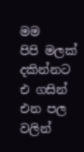මම
පිපි මලක් දකින්නට
එ ගසින් එන පල වලින්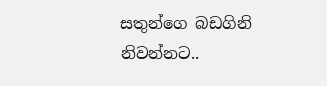සතුන්ගෙ බඩගිනි නිවන්නට..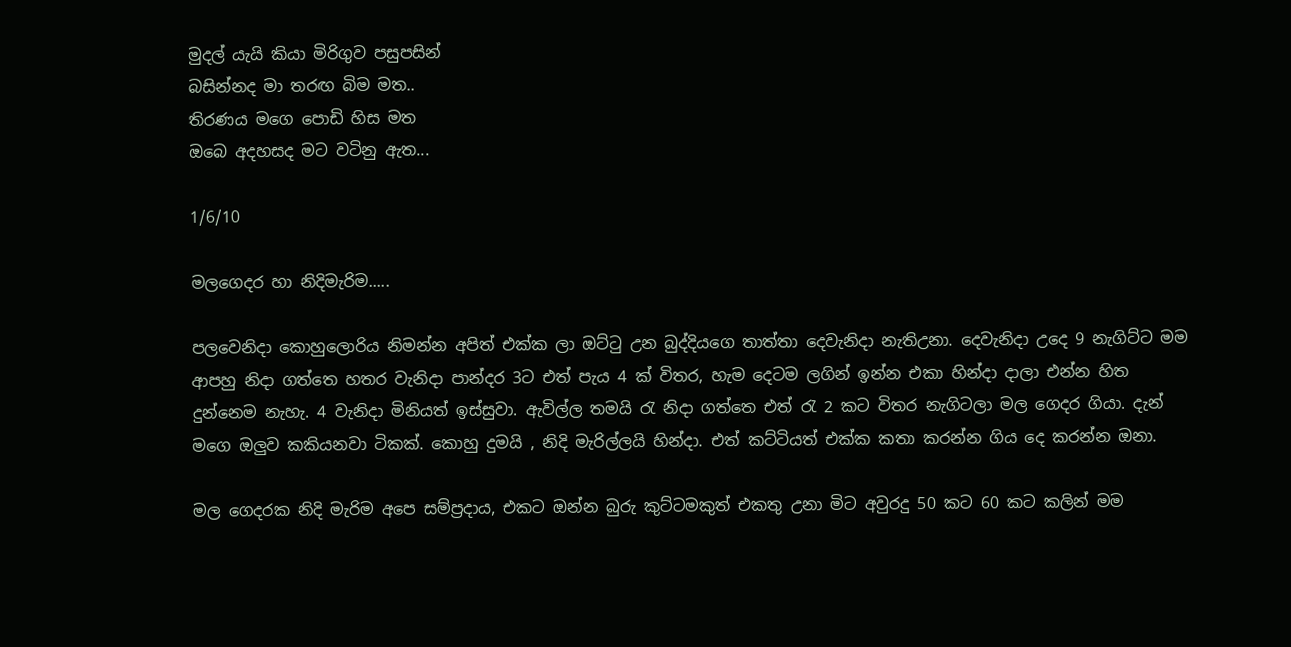මුදල් යැයි කියා මිරිගුව පසුපසින්
බසින්නද මා තරඟ බිම මත..
තිරණය මගෙ පොඩි හිස මත
ඔබෙ අදහසද මට වටිනු ඇත...

1/6/10

මලගෙදර හා නිදිමැරිම.....

පලවෙනිදා කොහුලොරිය නිමන්න අපිත් එක්ක ලා ඔට්ටු උන බුද්දියගෙ තාත්තා දෙවැනිදා නැතිඋනා. දෙවැනිදා උදෙ 9 නැගිට්ට මම ආපහු නිදා ගත්තෙ හතර වැනිදා පාන්දර 3ට එත් පැය 4 ක් විතර, හැම දෙටම ලගින් ඉන්න එකා හින්දා දාලා එන්න හිත දුන්නෙම නැහැ. 4 වැනිදා මිනියත් ඉස්සුවා. ඇවිල්ල තමයි රැ නිදා ගත්තෙ එත් රැ 2 කට විතර නැගිටලා මල ගෙදර ගියා. දැන් මගෙ ඔලුව කකියනවා ටිකක්. කොහු දුමයි , නිදි මැරිල්ලයි හින්දා. එත් කට්ටියත් එක්ක කතා කරන්න ගිය දෙ කරන්න ඔනා.

මල ගෙදරක නිදි මැරිම අපෙ සම්ප්‍රදාය, එකට ඔන්න බුරු කුට්ටමකුත් එකතු උනා මිට අවුරදු 50 කට 60 කට කලින් මම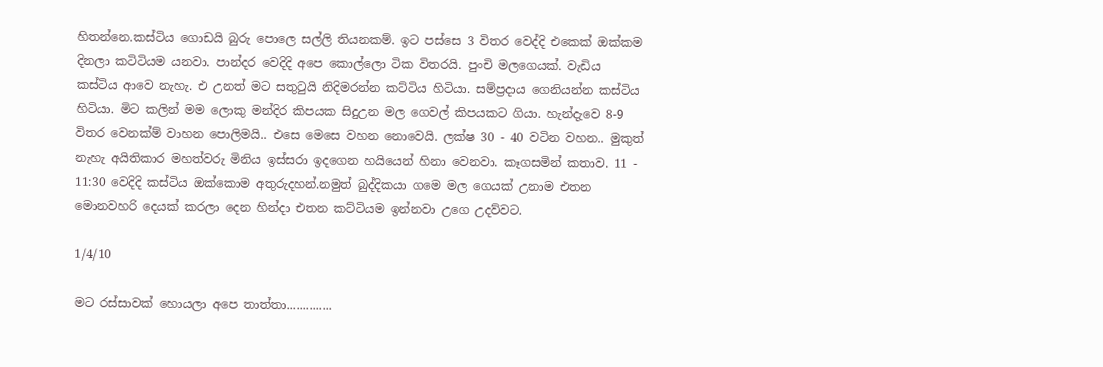හිතන්නෙ.කස්ටිය ගොඩයි බුරු පොලෙ සල්ලි තියනකම්. ඉට පස්සෙ 3 විතර වෙද්දි එකෙක් ඔක්කම දිනලා කටිටියම යනවා. පාන්දර වෙදිදි අපෙ කොල්ලො ටික විතරයි. පුංචි මලගෙයක්. වැඩිය කස්ටිය ආවෙ නැහැ. එ උනත් මට සතුටුයි නිදිමරන්න කට්ටිය හිටියා. සම්ප්‍රදාය ගෙනියන්න කස්ටිය හිටියා. මිට කලින් මම ලොකු මන්දිර කිපයක සිදුඋන මල ගෙවල් කිපයකට ගියා. හැන්දැවෙ 8-9 විතර වෙනක්ම් වාහන පොලිමයි.. එසෙ මෙසෙ වහන නොවෙයි. ලක්ෂ 30 - 40 වටින වහන.. මුකුත් නැහැ අයිතිකාර මහත්වරු මිනිය ඉස්සරා ඉදගෙන හයියෙන් හිනා වෙනවා. කෑගසමින් කතාව. 11 - 11:30 වෙදිදි කස්ටිය ඔක්කොම අතුරුදහන්.නමුත් බුද්දිකයා ගමෙ මල ගෙයක් උනාම එතන මොනවහරි දෙයක් කරලා දෙන හින්දා එතන කට්ටියම ඉන්නවා උගෙ උදව්වට.

1/4/10

මට රස්සාවක් හොයලා අපෙ තාත්තා..............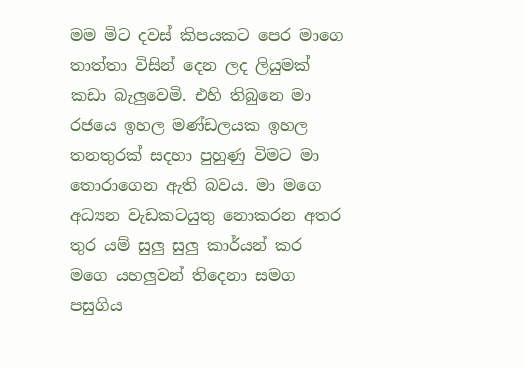මම මිට දවස් කිපයකට පෙර මාගෙ තාත්තා විසින් දෙන ලද ලියුමක් කඩා බැලුවෙමි. එහි තිබුනෙ මා රජ‍යෙ ඉහල මණ්ඩලයක ඉහල තනතුරක් සදහා පුහුණු විමට මා තොරාගෙන ඇති බවය. මා මගෙ අධ්‍යන වැඩකටයුතු නොකරන අතර තුර යම් සුලු සුලු කාර්යන් කර මගෙ යහලුවන් තිදෙනා සමග පසුගිය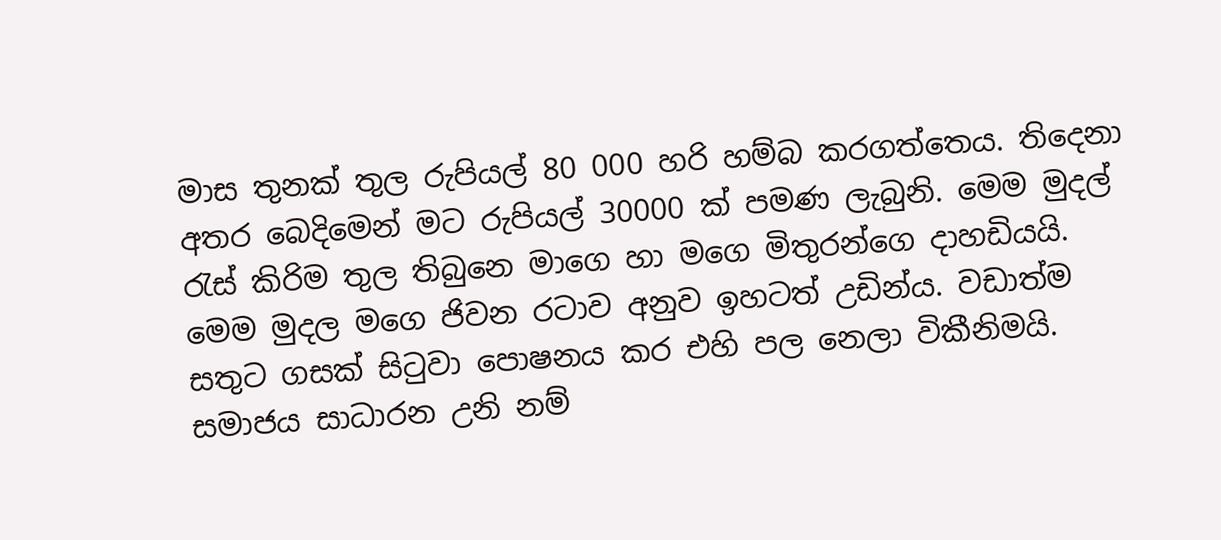මාස තුනක් තුල රුපියල් 80 000 හරි හම්බ කරගත්තෙය. තිදෙනා අතර බෙදිමෙන් මට රුපියල් 30000 ක් පමණ ලැබුනි. මෙම මුදල් රැස් කිරිම තුල තිබුනෙ මාගෙ හා මගෙ මිතුරන්ගෙ දාහඩියයි. මෙම මුදල මගෙ ජිවන රටාව අනුව ඉහටත් උඩින්ය. වඩාත්ම සතුට ගසක් සිටුවා පොෂනය කර එහි පල නෙලා විකීනිමයි. සමාජය සාධාරන උනි නම්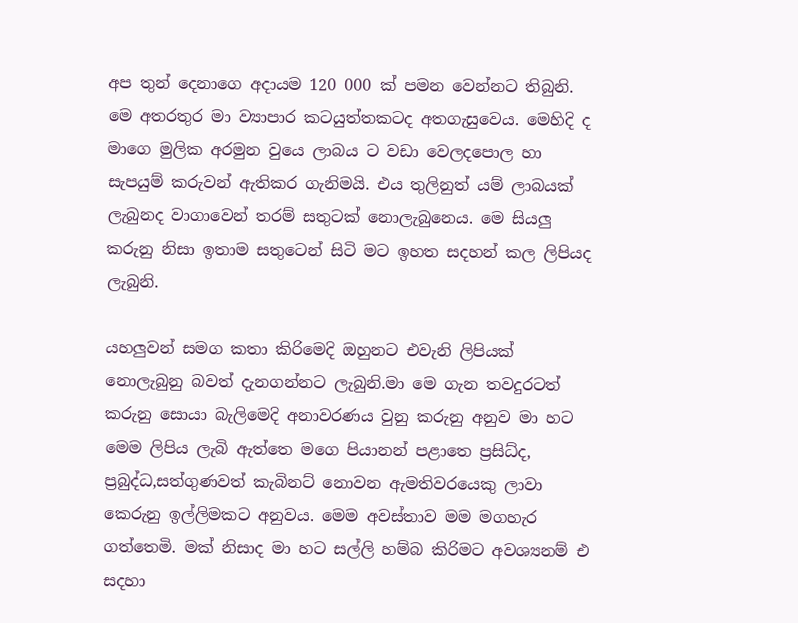අප තුන් දෙනාගෙ අදායම 120 000 ක් පමන වෙන්නට තිබුනි.
මෙ අතරතුර මා ව්‍යාපාර කටයුත්තකටද අතගැසුවෙය. මෙහිදි ද මාගෙ මුලික අරමුන වුයෙ ලාබය ට වඩා වෙලදපොල හා සැපයුම් කරුවන් ඇතිකර ගැනිමයි. එය තුලිනුත් යම් ලාබයක් ලැබුනද වාගාවෙන් තරම් සතුටක් නොලැබුනෙය. මෙ සියලු කරුනු නිසා ඉතාම සතුටෙන් සිටි මට ඉහත සදහන් කල ලිපියද ලැබුනි.

යහලුවන් සමග කතා කිරිමෙදි ඔහුනට එවැනි ලිපියක් නොලැබුනු බවත් දැනගන්නට ලැබුනි.මා මෙ ගැන තවදුරටත් කරුනු සොයා බැලිමෙදි අනාවරණය වුනු කරුනු අනුව මා හට මෙම ලිපිය ලැබි ඇත්තෙ මගෙ පියානන් පළාතෙ ප්‍රසිධ්ද, ප්‍රබුද්ධ,සත්ගුණවත් කැබිනට් නොවන ඇමතිවරයෙකු ලාවා කෙරුනු ඉල්ලිමකට අනුවය. මෙම අවස්තාව මම මගහැර ගත්තෙමි. මක් නිසාද මා හට සල්ලි හම්බ කිරිමට අවශ්‍යනම් එ සදහා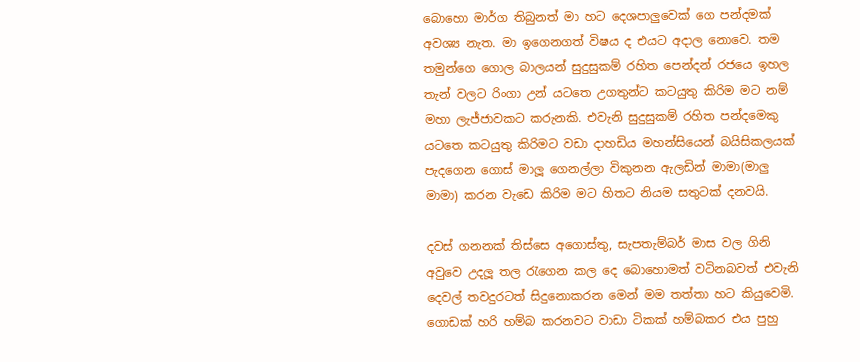බොහො මාර්ග තිබුනත් මා හට දෙශපාලුවෙක් ගෙ පන්දමක් අවශ්‍ය නැත. මා ඉගෙනගත් විෂය ද එයට අදාල නොවෙ. තම තමුන්ගෙ ගොල බාලයන් සුදුසුකම් රහිත පෙන්දන් රජයෙ ඉහල තැන් වලට රිංගා උන් යටතෙ උගතුන්ට කටයුතු කිරිම මට නම් මහා ලැජ්ජාවකට කරුනකි. එවැනි සුදුසුකම් රහිත පන්දමෙකු යටතෙ කටයුතු කිරිමට වඩා දාහඩිය මහන්සියෙන් බයිසිකලයක් පැදගෙන ගොස් මාලූ ගෙනල්ලා විකුනන ඇලඩින් මාමා(මාලු මාමා) කරන වැඩෙ කිරිම මට හිතට නියම සතුටක් දනවයි.

දවස් ගනනක් තිස්සෙ අගොස්තු, සැපතැම්බර් මාස වල ගිනි අවුවෙ උදලූ තල රැගෙන කල දෙ බොහොමත් වටිනබවත් එවැනි දෙවල් තවදුරටත් සිදුනොකරන මෙන් මම තත්තා හට කියුවෙමි. ගොඩක් හරි හම්බ කරනවට වාඩා ටිකක් හම්බකර එය පුහු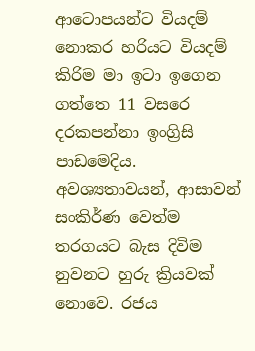ආටොපයන්ට වියදම් නොකර හරියට වියදම් කිරිම මා ඉටා ඉගෙන ගත්තෙ 11 වසරෙ දරකපන්නා ඉංග්‍රිසි පාඩමෙදිය. අවශ්‍යතාවයන්, ආසාවන් සංකිර්ණ වෙත්ම තරගයට බැස දිවිම නුවනට හුරු ක්‍රියවක් නොවෙ. රජය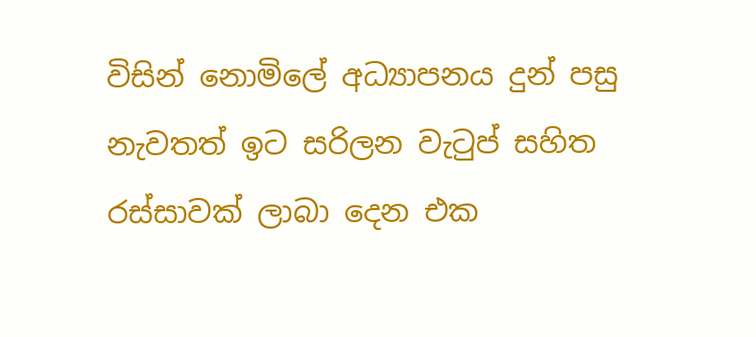විසින් නොමිලේ අධ්‍යාපනය දුන් පසු නැවතත් ඉට සරිලන වැටුප් සහිත රස්සාවක් ලාබා දෙන එක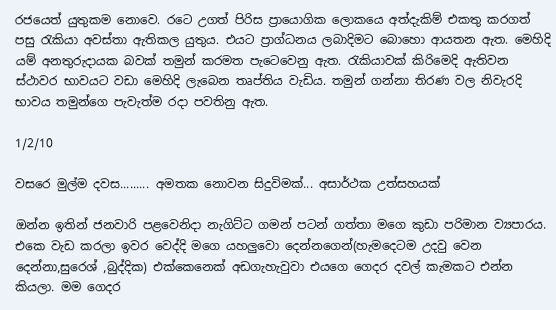රජයෙත් යුතුකම නොවෙ. රටෙ උගත් පිරිස ප්‍රායොගික ලොකයෙ අත්දැකිම් එකතු කරගත් පසු රැකියා අවස්තා ඇතිකල යුතුය. එයට ප්‍රාග්ධනය ලබාදිමට බොහො ආයතන ඇත. මෙහිදි යම් අනතුරුදායක බවක් තමුන් කරමත පැටෙවෙනු ඇත. රැකියාවක් කිරිමෙදි ඇතිවන ස්ථාවර භාවයට වඩා මෙහිදි ලැබෙන තෘප්තිය වැඩිය. තමුන් ගන්නා තිරණ වල නිවැරදි භාවය තමුන්ගෙ පැවැත්ම රදා පවතිනු ඇත.

1/2/10

වසරෙ මුල්ම දවස......... අමතක නොවන සිදුවිමක්... අසාර්ථක උත්සහයක්

ඔන්න ඉතින් ජනවාරි පළවෙනිදා නැගිට්ට ගමන් පටන් ගත්තා මගෙ කුඩා පරිමාන ව්‍යපාරය. එකෙ වැඩ කරලා ඉවර වෙද්දි මගෙ යහලුවො දෙන්නගෙන්(හැමදෙටම උදවු වෙන දෙන්නා,සුරෙශ් ,බුද්දික) එක්කෙනෙක් අඩගැහැවුවා එයගෙ ගෙදර දවල් කැමකට එන්න කියලා. මම ගෙදර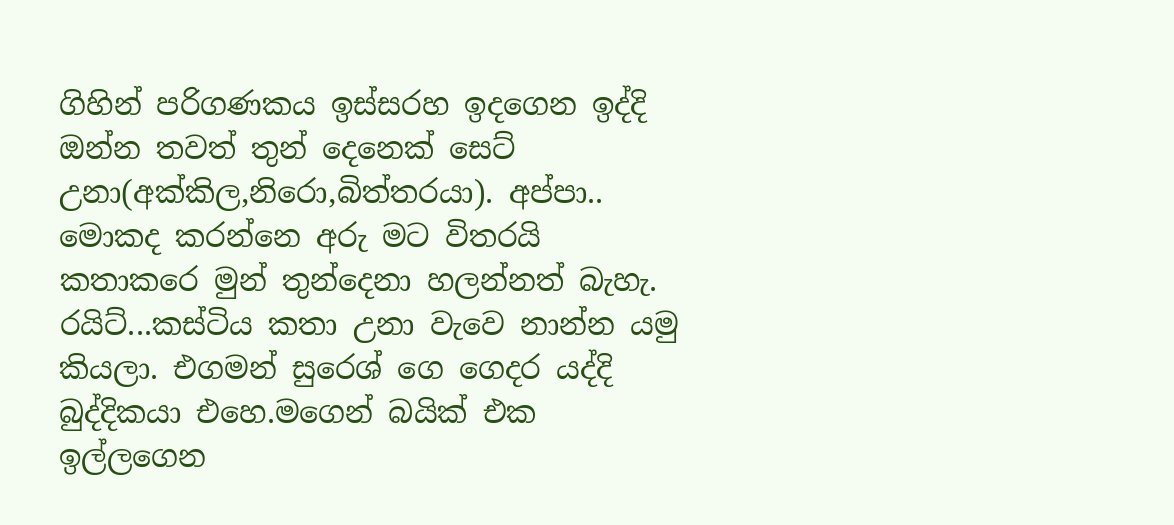ගිහින් පරිගණකය ඉස්සරහ ඉදගෙන ඉද්දි ඔන්න තවත් තුන් දෙනෙක් සෙට් උනා(අක්කිල,නිරො,බිත්තරයා). අප්පා.. මොකද කරන්නෙ අරු මට විතරයි කතාකරෙ මුන් තුන්දෙනා හලන්නත් බැහැ. රයිට්...කස්ටිය කතා උනා වැවෙ නාන්න යමු කියලා. එගමන් සුරෙශ් ගෙ ගෙදර යද්දි බුද්දිකයා එහෙ.මගෙන් බයික් එක ඉල්ලගෙන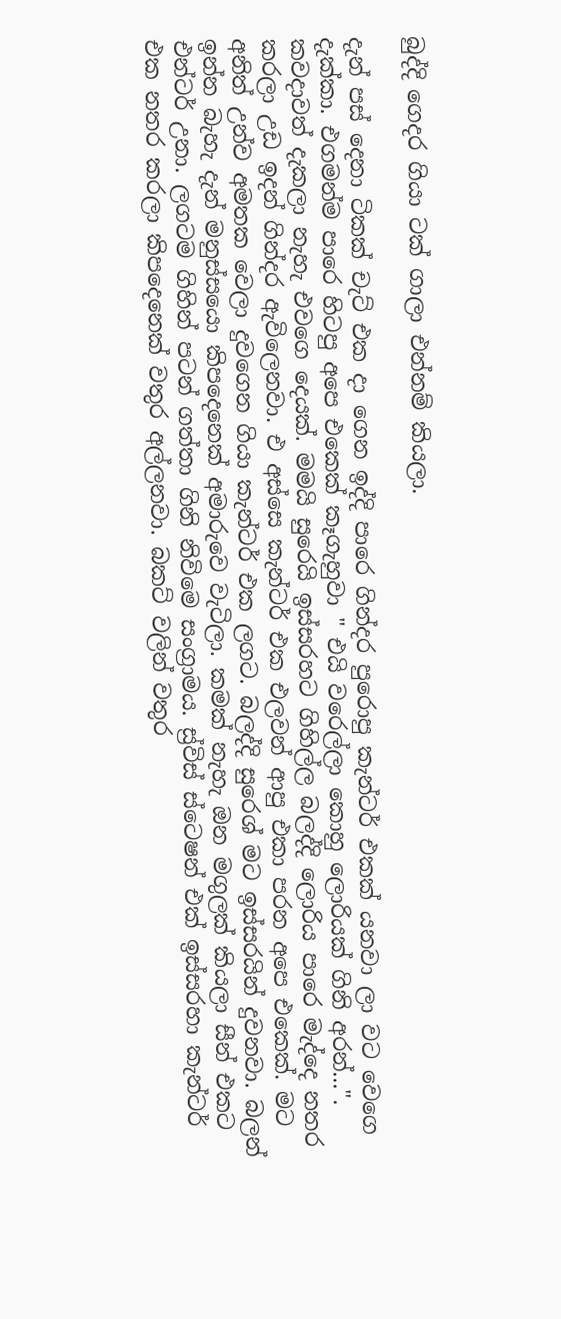බුද්දි ගෙදර ගියා ටක් ගාලා එන්නම් කියලා.

දැන් පස් දෙනා ටිකක් චැට් එක දා ගෙන ඉද්දි පාරෙ ගින්දර පුරොපු කැන්ටර් එකක් යනවා ලා වට වෙගෙ දැක්කා. එගමන්ම පාරෙ හිටපු අපෙ එකෙක් කෑගැහුවා " එයි වරෙල්ලා කොහු ලොරියක් ගිනි අරන්...". කවදාවත් දැකලා නැහැ එවගෙ දෙයක්. මමයි සුරෙයි ඉස්සරහට ගිහිල්ල බලද්දි ලොරිය පාරෙ මැද්දෙ නතර කරලා උඩ ඉදන් ගින්දර ඇවිලෙනවා. එ අස්සෙ කැන්ටර් එක එලවන් ආපු එකා පරන අපෙ එකෙක්. මට අනිත් උන්ව අමතක වෙලා දුවගෙන ගියා කැන්ටර් එක ලගට. බලද්දි සුරෙශ් මට ඉස්සරයින් දුවනවා. බලන් ඉන්න බැහැ දැන් මනුස්සයො කිපදෙනෙක් අමාරුවෙ වැටිලා. කමක් නැහැ ඔන මගුලක් කියලා සීන් එකට එන්ටර් උනා. ලගටම ගිහින් පටන් ගත්තා ගිනි නිවිමෙ සංග්‍රාමය. ස්‍ර්විස් ස්ටෙෂන් එක් ඉස්සරහා කැන්ටර් එක නතර කරලා කිපදෙනෙක් වතුර අල්ලනවා. බකට් වලින් වතුර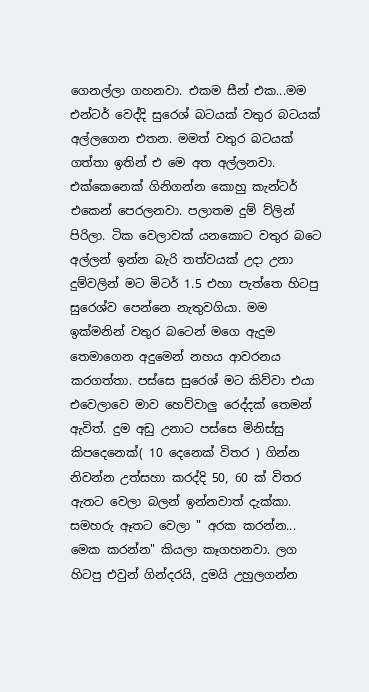ගෙනල්ලා ගහනවා. එකම සීන් එක...මම එන්ටර් වෙද්දි සුරෙශ් බටයක් වතුර බටයක් අල්ලගෙන එතන. මමත් වතුර බටයක් ගත්තා ඉතින් එ මෙ අත අල්ලනවා. එක්කෙනෙක් ගිනිගන්න කොහු කැන්ටර් එකෙන් පෙරලනවා. පලාතම දුම් ව්ලින් පිරිලා. ටික වෙලාවක් යනකොට වතුර බටෙ අල්ලන් ඉන්න බැරි තත්වයක් උදා උනා දුම්වලින් මට මිටර් 1.5 එහා පැත්තෙ හිටපු සුරෙශ්ව පෙන්නෙ නැතුවගියා. මම ඉක්මනින් වතුර බටෙන් මගෙ ඇදුම තෙමාගෙන අදුමෙන් නහය ආවරනය කරගත්තා. පස්සෙ සුරෙශ් මට කිව්වා එයා එවෙලාවෙ මාව හෙව්වාලු රෙද්දක් තෙමන් ඇවිත්. දුම අඩු උනාට පස්සෙ මිනිස්සු කිපදෙනෙක්( 10 දෙනෙක් විතර ) ගින්න නිවන්න උත්සහා කරද්දි 50, 60 ක් විතර ඇතට වෙලා බලන් ඉන්නවාත් දැක්කා. සමහරු ඈතට වෙලා " අරක කරන්න... මෙක කරන්න" කියලා කෑගහනවා. ලග හිටපු එවුන් ගින්දරයි, දුමයි උහුලගන්න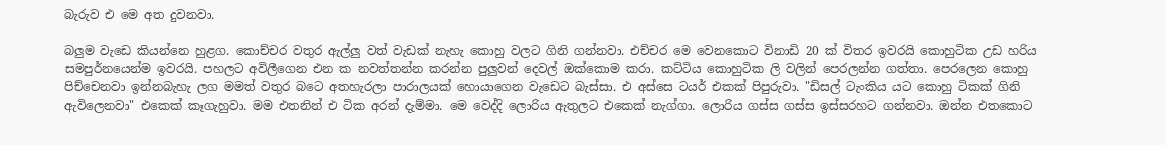බැරුව එ මෙ අත දුවනවා.

බලුම වැඩෙ කියන්නෙ හුළග. කොච්චර වතුර ඇල්ලු වත් වැඩක් නැහැ කොහු වලට ගිනි ගන්නවා. එච්චර මෙ වෙනකොට විනාඩි 20 ක් විතර ඉවරයි කොහුටික උඩ හරිය සමපුර්නයෙන්ම ඉවරයි. පහලට අවිලීගෙන එන ක නවත්තන්න කරන්න පුලුවන් දෙවල් ඔක්කොම කරා. කට්ටිය කොහුටික ලි වලින් පෙරලන්න ගත්තා. පෙරලෙන කොහු පිච්චෙනවා ඉන්නබැහැ ලග මමත් වතුර බටෙ අතහැරලා පාරාලයක් හොයාගෙන වැඩෙට බැස්සා. එ අස්සෙ ටයර් එකක් පිපුරුවා. "ඩිසල් ටැංකිය යට කොහු ටිකක් ගිනි ඇවිලෙනවා" එකෙක් කෑගැහුවා. මම එතනින් එ ටික අරන් දැම්මා. මෙ වෙද්දි ලොරිය ඇතුලට එකෙක් නැග්ගා. ලොරිය ගස්ස ගස්ස ඉස්සරහට ගන්නවා. ඔන්න එතකොට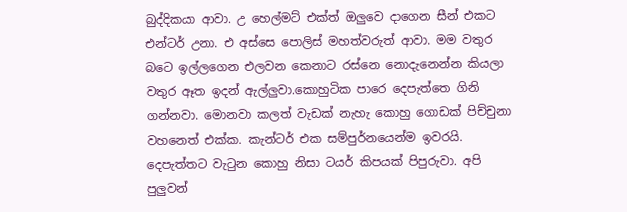බුද්දිකයා ආවා. උ හෙල්මට් එක්ත් ඔලුවෙ දාගෙන සීන් එකට එන්ටර් උනා. එ අස්සෙ පොලිස් මහත්වරුත් ආවා. මම වතුර බටෙ ඉල්ලගෙන එලවන කෙනාට රස්නෙ නොදැනෙන්න කියලා වතුර ඈත ඉදන් ඇල්ලුවා.කොහුටික පාරෙ දෙපැත්තෙ ගිනි ගන්නවා. මොනවා කලත් වැඩක් නැහැ කොහු ගොඩක් පිච්චුනා වහනෙත් එක්ක. කැන්ටර් එක සම්පුර්නයෙන්ම ඉවරයි. දෙපැත්තට වැටුන කොහු නිසා ටයර් කිපයක් පිපුරුවා. අපි පුලුවන්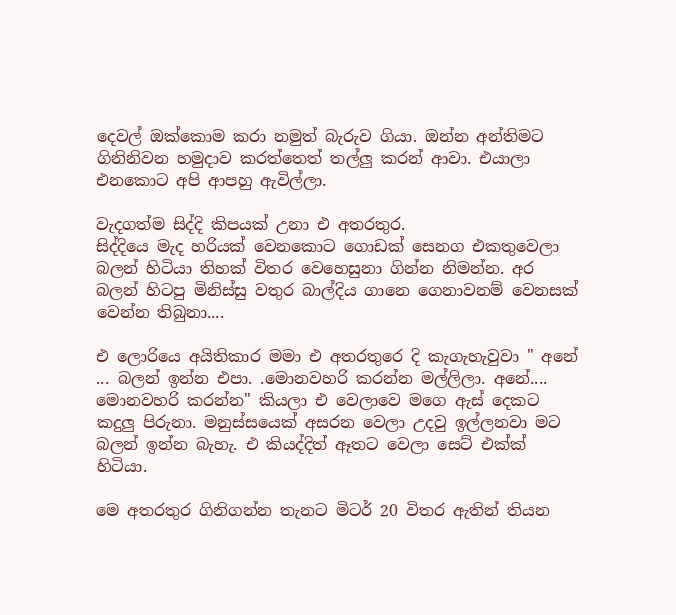දෙවල් ඔක්කොම කරා නමුත් බැරුව ගියා. ඔන්න අන්තිමට ගිනිනිවන හමුදාව කරත්තෙත් තල්ලු කරන් ආවා. එයාලා එනකොට අපි ආපහු ඇවිල්ලා.

වැදගත්ම සිද්දි කිපයක් උනා එ අතරතුර.
සිද්දියෙ මැද හරියක් වෙනකොට ගොඩක් සෙනග එකතුවෙලා බලන් හිටියා තිහක් විතර වෙහෙසුනා ගින්න නිමන්න. අර බලන් හිටපු මිනිස්සු වතුර බාල්දිය ගානෙ ගෙනාවනම් වෙනසක් වෙන්න තිබුනා....

එ ලොරියෙ අයිතිකාර මමා එ අතරතුරෙ දි කැගැහැවුවා " අනේ ... බලන් ඉන්න එපා. .මොනවහරි කරන්න මල්ලිලා. අනේ.... මොනවහරි කරන්න" කියලා එ වෙලාවෙ මගෙ ඇස් දෙකට කදුලු පිරුනා. මනුස්සයෙක් අසරන වෙලා උදවු ඉල්ලනවා මට බලන් ඉන්න බැහැ. එ කියද්දිත් ඈතට වෙලා සෙට් එක්ක් හිටියා.

මෙ අතරතුර ගිනිගන්න තැනට මිටර් 20 විතර ඇතින් තියන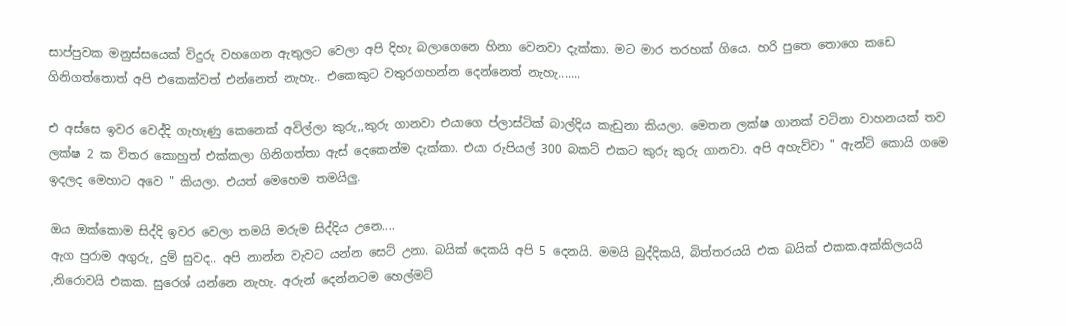සාප්පුවක මනුස්සයෙක් විදුරු වහගෙන ඇතුලට වෙලා අපි දිහැ බලාගෙනෙ හිනා වෙනවා දැක්කා. මට මාර තරහක් ගියෙ. හරි පුතෙ තොගෙ කඩෙ ගිනිගත්තොත් අපි එකෙක්වත් එන්නෙත් නැහැ.. එකෙකුට වතුරගහන්න දෙන්නෙත් නැහැ.......

එ අස්සෙ ඉවර වෙද්දි ගැහැණු කෙනෙක් අවිල්ලා කුරු,,කුරු ගානවා එයාගෙ ප්ලාස්ටික් බාල්දිය කැඩුනා කියලා. මෙතන ලක්ෂ ගානක් වටිනා වාහනයක් තව ලක්ෂ 2 ක විතර කොහුත් එක්කලා ගිනිගත්තා ඇස් දෙකෙන්ම දැක්කා. එයා රුපියල් 300 බකට් එකට කුරු කුරු ගානවා. අපි අහැව්වා " ඇන්ටි කොයි ගමෙ ඉදලද මෙහාට අවෙ " කියලා. එයත් මෙහෙම තමයිලු.

ඔය ඔක්කොම සිද්දි ඉවර වෙලා තමයි මරුම සිද්දිය උනෙ....
ඇග පුරාම අගුරු, දුම් සුවද.. අපි නාන්න වැවට යන්න සෙට් උනා. බයික් දෙකයි අපි 5 දෙනයි. මමයි බුද්දිකයි, බිත්තරයයි එක බයික් එකක.අක්කිලයයි ,නිරොවයි එකක. සුරෙශ් යන්නෙ නැහැ. අරුන් දෙන්නටම හෙල්මට්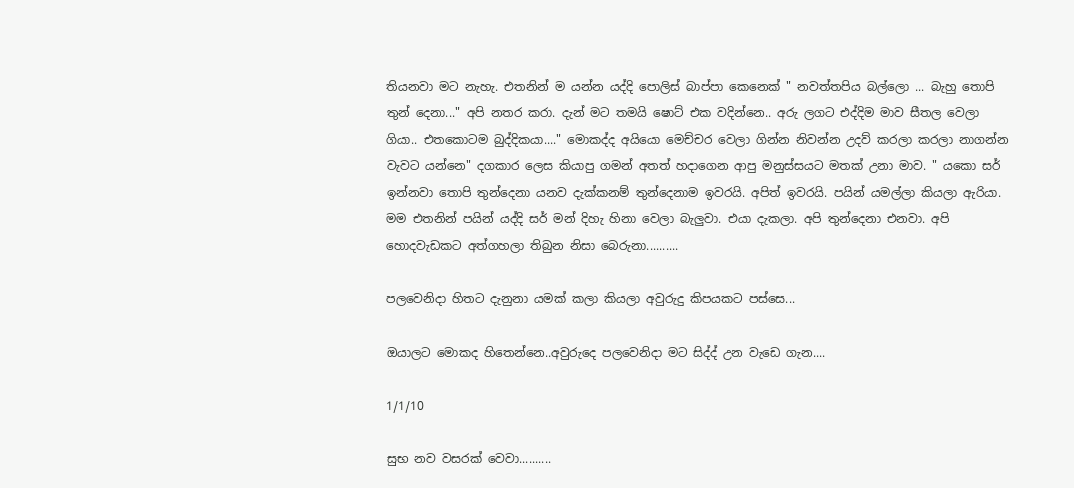තියනවා මට නැහැ. එතනින් ම යන්න යද්දි පොලිස් බාප්පා කෙනෙක් " නවත්තපිය බල්ලො ... බැහු තොපි තුන් දෙනා..." අපි නතර කරා. දැන් මට තමයි ෂොට් එක වදින්නෙ.. අරු ලගට එද්දිම මාව සීතල වෙලා ගියා.. එතකොටම බුද්දිකයා...." මොකද්ද අයියො මෙච්චර වෙලා ගින්න නිවන්න උදව් කරලා කරලා නාගන්න වැවට යන්නෙ" දගකාර ලෙස කියාපු ගමන් අතත් හදාගෙන ආපු මනුස්සයට මතක් උනා මාව. " යකො සර් ඉන්නවා තොපි තුන්දෙනා යනව දැක්කනම් තුන්දෙනාම ඉවරයි. අපිත් ඉවරයි. පයින් යමල්ලා කියලා ඇරියා. මම එතනින් පයින් යද්දි සර් මන් දිහැ හිනා වෙලා බැලුවා. එයා දැකලා. අපි තුන්දෙනා එනවා. අපි හොදවැඩකට අත්ගහලා තිබුන නිසා බෙරුනා..........

පලවෙනිදා හිතට දැනුනා යමක් කලා කියලා අවුරුදු කිපයකට පස්සෙ...

ඔයාලට මොකද හිතෙන්නෙ..අවුරුදෙ පලවෙනිදා මට සිද්ද් උන වැඩෙ ගැන....

1/1/10

සුභ නව වසරක් වෙවා..........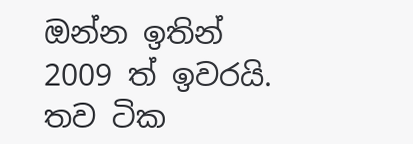ඔන්න ඉතින් 2009 ත් ඉවරයි. තව ටික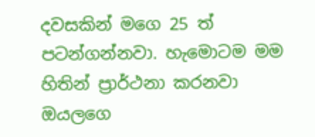දවසකින් මගෙ 25 ත් පටන්ගන්නවා. හැමොටම මම හිතින් ප්‍රාර්ථනා කරනවා ඔයලගෙ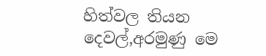හිත්වල තියන දෙවල්,අරමුණු මෙ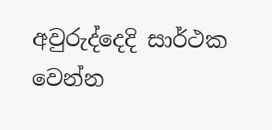අවුරුද්දෙදි සාර්ථක වෙන්න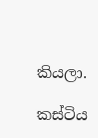කියලා.

කස්ටිය